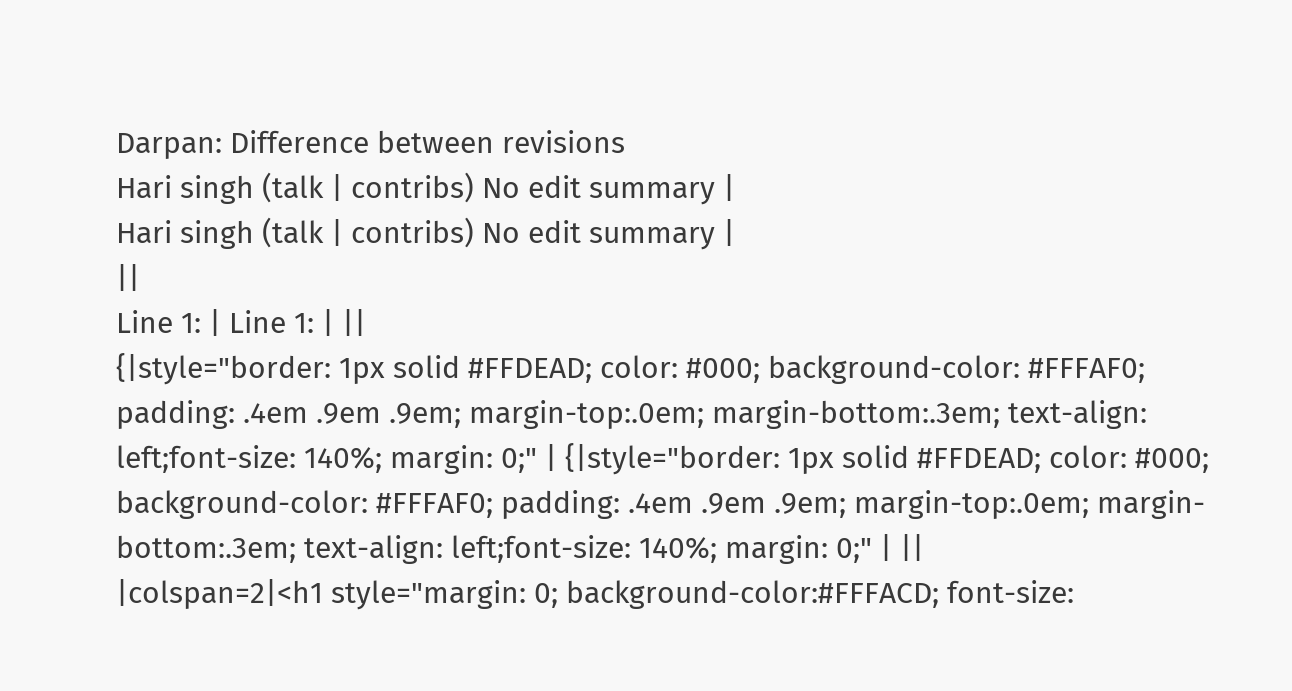Darpan: Difference between revisions
Hari singh (talk | contribs) No edit summary |
Hari singh (talk | contribs) No edit summary |
||
Line 1: | Line 1: | ||
{|style="border: 1px solid #FFDEAD; color: #000; background-color: #FFFAF0; padding: .4em .9em .9em; margin-top:.0em; margin-bottom:.3em; text-align: left;font-size: 140%; margin: 0;" | {|style="border: 1px solid #FFDEAD; color: #000; background-color: #FFFAF0; padding: .4em .9em .9em; margin-top:.0em; margin-bottom:.3em; text-align: left;font-size: 140%; margin: 0;" | ||
|colspan=2|<h1 style="margin: 0; background-color:#FFFACD; font-size: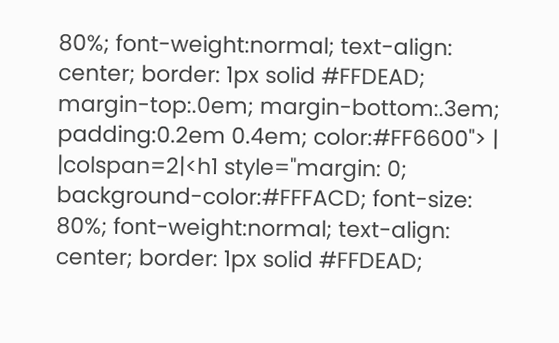80%; font-weight:normal; text-align: center; border: 1px solid #FFDEAD; margin-top:.0em; margin-bottom:.3em; padding:0.2em 0.4em; color:#FF6600"> | |colspan=2|<h1 style="margin: 0; background-color:#FFFACD; font-size: 80%; font-weight:normal; text-align: center; border: 1px solid #FFDEAD;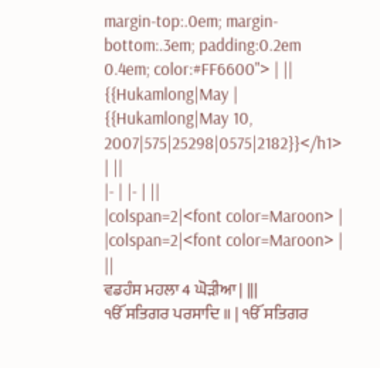margin-top:.0em; margin-bottom:.3em; padding:0.2em 0.4em; color:#FF6600"> | ||
{{Hukamlong|May | {{Hukamlong|May 10, 2007|575|25298|0575|2182}}</h1> | ||
|- | |- | ||
|colspan=2|<font color=Maroon> | |colspan=2|<font color=Maroon> | ||
ਵਡਹੰਸ ਮਹਲਾ 4 ਘੋੜੀਆ | |||
ੴ ਸਤਿਗਰ ਪਰਸਾਦਿ ॥ | ੴ ਸਤਿਗਰ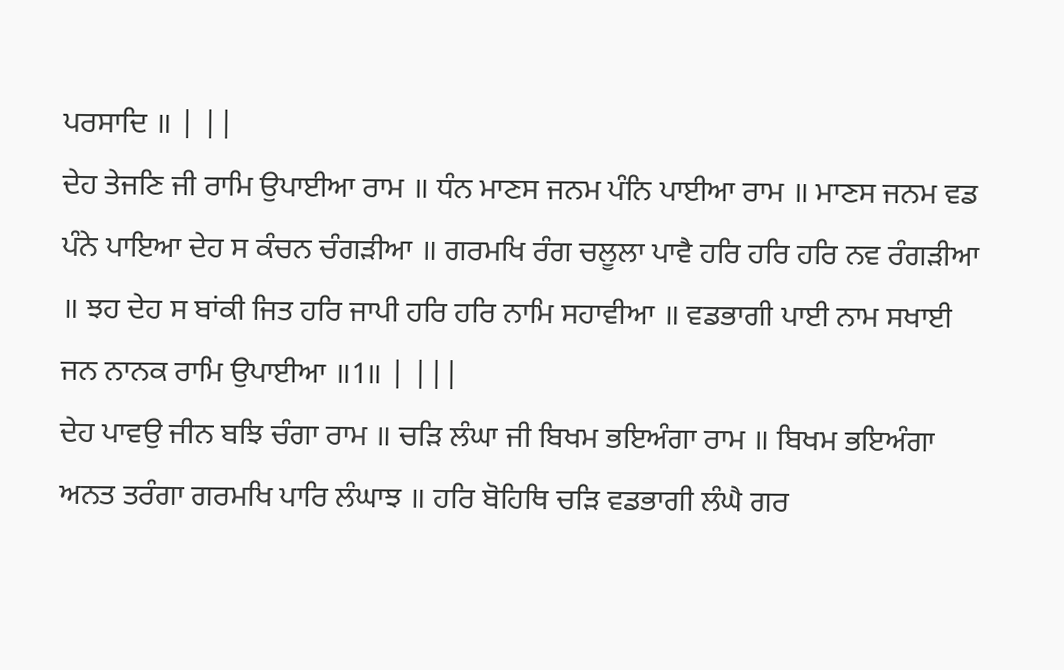ਪਰਸਾਦਿ ॥ | ||
ਦੇਹ ਤੇਜਣਿ ਜੀ ਰਾਮਿ ਉਪਾਈਆ ਰਾਮ ॥ ਧੰਨ ਮਾਣਸ ਜਨਮ ਪੰਨਿ ਪਾਈਆ ਰਾਮ ॥ ਮਾਣਸ ਜਨਮ ਵਡ ਪੰਨੇ ਪਾਇਆ ਦੇਹ ਸ ਕੰਚਨ ਚੰਗੜੀਆ ॥ ਗਰਮਖਿ ਰੰਗ ਚਲੂਲਾ ਪਾਵੈ ਹਰਿ ਹਰਿ ਹਰਿ ਨਵ ਰੰਗੜੀਆ ॥ ਝਹ ਦੇਹ ਸ ਬਾਂਕੀ ਜਿਤ ਹਰਿ ਜਾਪੀ ਹਰਿ ਹਰਿ ਨਾਮਿ ਸਹਾਵੀਆ ॥ ਵਡਭਾਗੀ ਪਾਈ ਨਾਮ ਸਖਾਈ ਜਨ ਨਾਨਕ ਰਾਮਿ ਉਪਾਈਆ ॥1॥ | |||
ਦੇਹ ਪਾਵਉ ਜੀਨ ਬਝਿ ਚੰਗਾ ਰਾਮ ॥ ਚੜਿ ਲੰਘਾ ਜੀ ਬਿਖਮ ਭਇਅੰਗਾ ਰਾਮ ॥ ਬਿਖਮ ਭਇਅੰਗਾ ਅਨਤ ਤਰੰਗਾ ਗਰਮਖਿ ਪਾਰਿ ਲੰਘਾਝ ॥ ਹਰਿ ਬੋਹਿਥਿ ਚੜਿ ਵਡਭਾਗੀ ਲੰਘੈ ਗਰ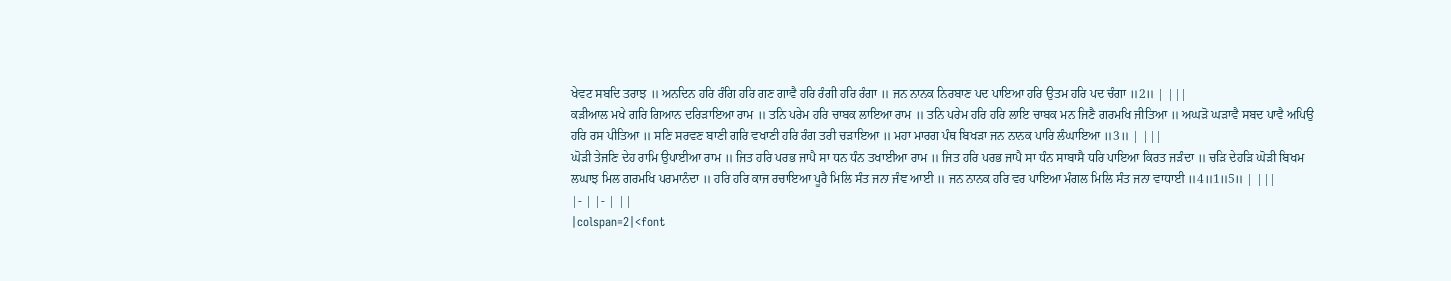ਖੇਵਟ ਸਬਦਿ ਤਰਾਝ ॥ ਅਨਦਿਨ ਹਰਿ ਰੰਗਿ ਹਰਿ ਗਣ ਗਾਵੈ ਹਰਿ ਰੰਗੀ ਹਰਿ ਰੰਗਾ ॥ ਜਨ ਨਾਨਕ ਨਿਰਬਾਣ ਪਦ ਪਾਇਆ ਹਰਿ ਉਤਮ ਹਰਿ ਪਦ ਚੰਗਾ ॥2॥ | |||
ਕੜੀਆਲ ਮਖੇ ਗਰਿ ਗਿਆਨ ਦਰਿੜਾਇਆ ਰਾਮ ॥ ਤਨਿ ਪਰੇਮ ਹਰਿ ਚਾਬਕ ਲਾਇਆ ਰਾਮ ॥ ਤਨਿ ਪਰੇਮ ਹਰਿ ਹਰਿ ਲਾਇ ਚਾਬਕ ਮਨ ਜਿਣੈ ਗਰਮਖਿ ਜੀਤਿਆ ॥ ਅਘੜੋ ਘੜਾਵੈ ਸਬਦ ਪਾਵੈ ਅਪਿਉ ਹਰਿ ਰਸ ਪੀਤਿਆ ॥ ਸਣਿ ਸਰਵਣ ਬਾਣੀ ਗਰਿ ਵਖਾਣੀ ਹਰਿ ਰੰਗ ਤਰੀ ਚੜਾਇਆ ॥ ਮਹਾ ਮਾਰਗ ਪੰਥ ਬਿਖੜਾ ਜਨ ਨਾਨਕ ਪਾਰਿ ਲੰਘਾਇਆ ॥3॥ | |||
ਘੋੜੀ ਤੇਜਣਿ ਦੇਹ ਰਾਮਿ ਉਪਾਈਆ ਰਾਮ ॥ ਜਿਤ ਹਰਿ ਪਰਭ ਜਾਪੈ ਸਾ ਧਨ ਧੰਨ ਤਖਾਈਆ ਰਾਮ ॥ ਜਿਤ ਹਰਿ ਪਰਭ ਜਾਪੈ ਸਾ ਧੰਨ ਸਾਬਾਸੈ ਧਰਿ ਪਾਇਆ ਕਿਰਤ ਜੜੰਦਾ ॥ ਚੜਿ ਦੇਹੜਿ ਘੋੜੀ ਬਿਖਮ ਲਘਾਝ ਮਿਲ ਗਰਮਖਿ ਪਰਮਾਨੰਦਾ ॥ ਹਰਿ ਹਰਿ ਕਾਜ ਰਚਾਇਆ ਪੂਰੈ ਮਿਲਿ ਸੰਤ ਜਨਾ ਜੰਞ ਆਈ ॥ ਜਨ ਨਾਨਕ ਹਰਿ ਵਰ ਪਾਇਆ ਮੰਗਲ ਮਿਲਿ ਸੰਤ ਜਨਾ ਵਾਧਾਈ ॥4॥1॥5॥ | |||
|- | |- | ||
|colspan=2|<font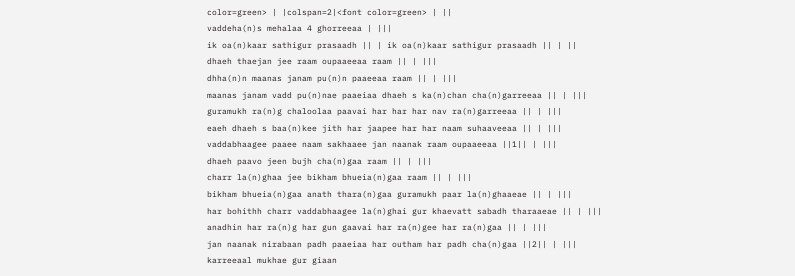color=green> | |colspan=2|<font color=green> | ||
vaddeha(n)s mehalaa 4 ghorreeaa | |||
ik oa(n)kaar sathigur prasaadh || | ik oa(n)kaar sathigur prasaadh || | ||
dhaeh thaejan jee raam oupaaeeaa raam || | |||
dhha(n)n maanas janam pu(n)n paaeeaa raam || | |||
maanas janam vadd pu(n)nae paaeiaa dhaeh s ka(n)chan cha(n)garreeaa || | |||
guramukh ra(n)g chaloolaa paavai har har har nav ra(n)garreeaa || | |||
eaeh dhaeh s baa(n)kee jith har jaapee har har naam suhaaveeaa || | |||
vaddabhaagee paaee naam sakhaaee jan naanak raam oupaaeeaa ||1|| | |||
dhaeh paavo jeen bujh cha(n)gaa raam || | |||
charr la(n)ghaa jee bikham bhueia(n)gaa raam || | |||
bikham bhueia(n)gaa anath thara(n)gaa guramukh paar la(n)ghaaeae || | |||
har bohithh charr vaddabhaagee la(n)ghai gur khaevatt sabadh tharaaeae || | |||
anadhin har ra(n)g har gun gaavai har ra(n)gee har ra(n)gaa || | |||
jan naanak nirabaan padh paaeiaa har outham har padh cha(n)gaa ||2|| | |||
karreeaal mukhae gur giaan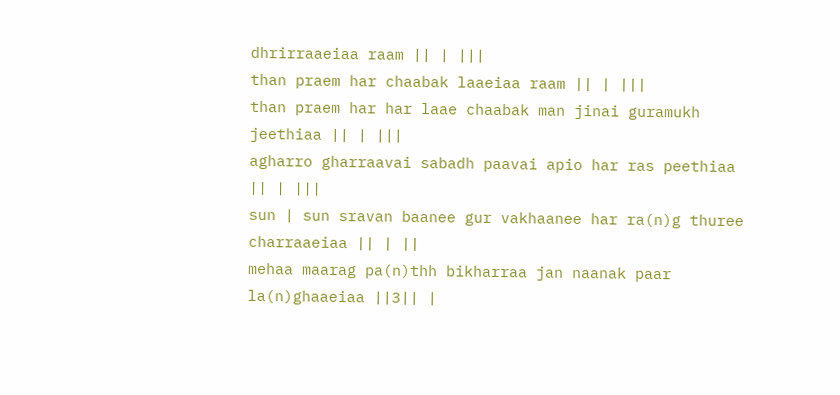dhrirraaeiaa raam || | |||
than praem har chaabak laaeiaa raam || | |||
than praem har har laae chaabak man jinai guramukh jeethiaa || | |||
agharro gharraavai sabadh paavai apio har ras peethiaa || | |||
sun | sun sravan baanee gur vakhaanee har ra(n)g thuree charraaeiaa || | ||
mehaa maarag pa(n)thh bikharraa jan naanak paar la(n)ghaaeiaa ||3|| |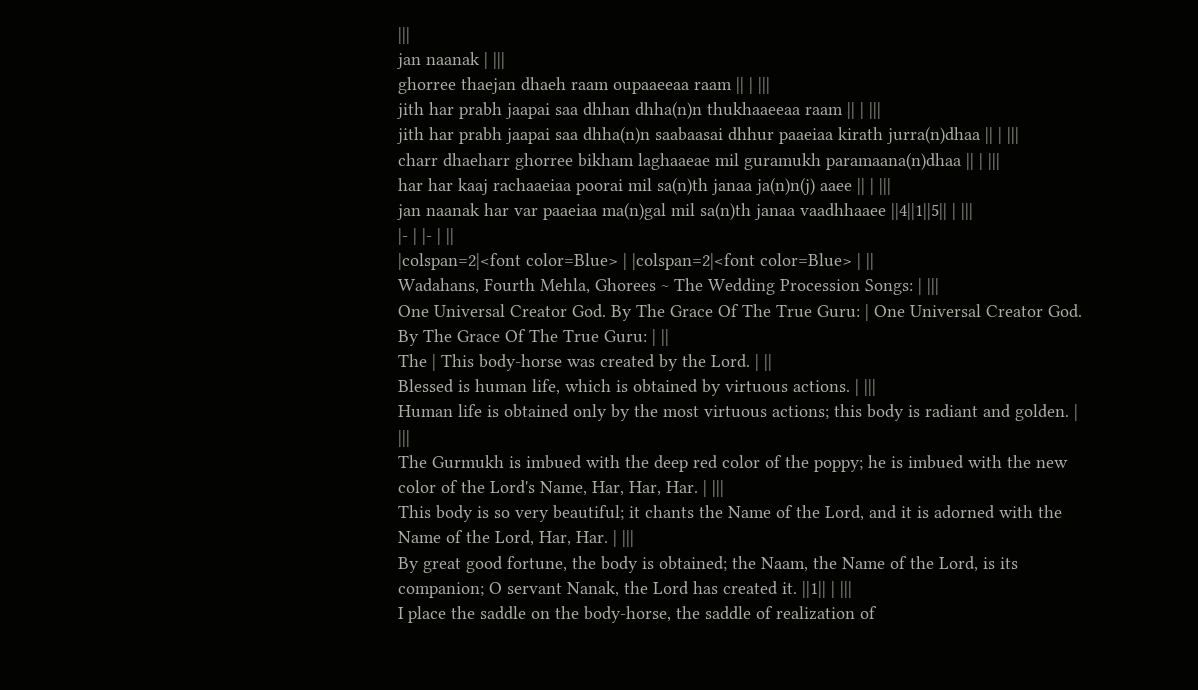|||
jan naanak | |||
ghorree thaejan dhaeh raam oupaaeeaa raam || | |||
jith har prabh jaapai saa dhhan dhha(n)n thukhaaeeaa raam || | |||
jith har prabh jaapai saa dhha(n)n saabaasai dhhur paaeiaa kirath jurra(n)dhaa || | |||
charr dhaeharr ghorree bikham laghaaeae mil guramukh paramaana(n)dhaa || | |||
har har kaaj rachaaeiaa poorai mil sa(n)th janaa ja(n)n(j) aaee || | |||
jan naanak har var paaeiaa ma(n)gal mil sa(n)th janaa vaadhhaaee ||4||1||5|| | |||
|- | |- | ||
|colspan=2|<font color=Blue> | |colspan=2|<font color=Blue> | ||
Wadahans, Fourth Mehla, Ghorees ~ The Wedding Procession Songs: | |||
One Universal Creator God. By The Grace Of The True Guru: | One Universal Creator God. By The Grace Of The True Guru: | ||
The | This body-horse was created by the Lord. | ||
Blessed is human life, which is obtained by virtuous actions. | |||
Human life is obtained only by the most virtuous actions; this body is radiant and golden. | |||
The Gurmukh is imbued with the deep red color of the poppy; he is imbued with the new color of the Lord's Name, Har, Har, Har. | |||
This body is so very beautiful; it chants the Name of the Lord, and it is adorned with the Name of the Lord, Har, Har. | |||
By great good fortune, the body is obtained; the Naam, the Name of the Lord, is its companion; O servant Nanak, the Lord has created it. ||1|| | |||
I place the saddle on the body-horse, the saddle of realization of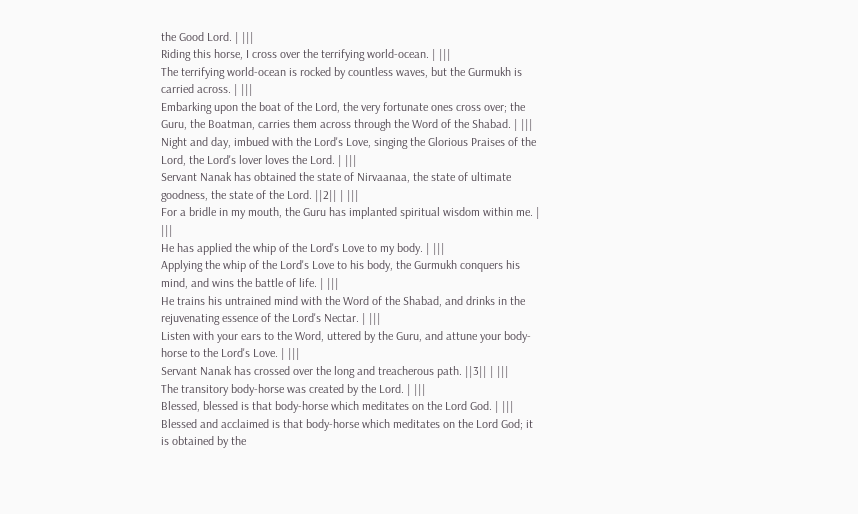the Good Lord. | |||
Riding this horse, I cross over the terrifying world-ocean. | |||
The terrifying world-ocean is rocked by countless waves, but the Gurmukh is carried across. | |||
Embarking upon the boat of the Lord, the very fortunate ones cross over; the Guru, the Boatman, carries them across through the Word of the Shabad. | |||
Night and day, imbued with the Lord's Love, singing the Glorious Praises of the Lord, the Lord's lover loves the Lord. | |||
Servant Nanak has obtained the state of Nirvaanaa, the state of ultimate goodness, the state of the Lord. ||2|| | |||
For a bridle in my mouth, the Guru has implanted spiritual wisdom within me. | |||
He has applied the whip of the Lord's Love to my body. | |||
Applying the whip of the Lord's Love to his body, the Gurmukh conquers his mind, and wins the battle of life. | |||
He trains his untrained mind with the Word of the Shabad, and drinks in the rejuvenating essence of the Lord's Nectar. | |||
Listen with your ears to the Word, uttered by the Guru, and attune your body-horse to the Lord's Love. | |||
Servant Nanak has crossed over the long and treacherous path. ||3|| | |||
The transitory body-horse was created by the Lord. | |||
Blessed, blessed is that body-horse which meditates on the Lord God. | |||
Blessed and acclaimed is that body-horse which meditates on the Lord God; it is obtained by the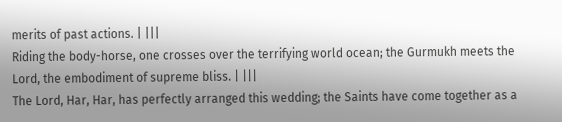merits of past actions. | |||
Riding the body-horse, one crosses over the terrifying world ocean; the Gurmukh meets the Lord, the embodiment of supreme bliss. | |||
The Lord, Har, Har, has perfectly arranged this wedding; the Saints have come together as a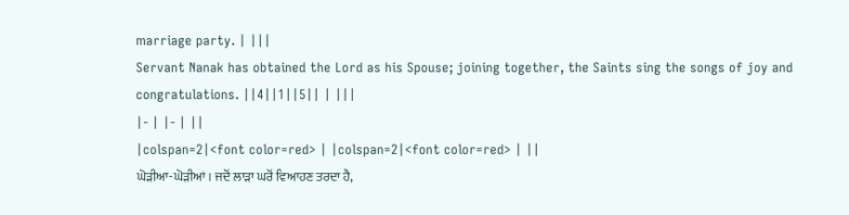marriage party. | |||
Servant Nanak has obtained the Lord as his Spouse; joining together, the Saints sing the songs of joy and congratulations. ||4||1||5|| | |||
|- | |- | ||
|colspan=2|<font color=red> | |colspan=2|<font color=red> | ||
ਘੋੜੀਆ-ਘੋੜੀਆਂ। ਜਦੋਂ ਲਾੜਾ ਘਰੋਂ ਵਿਆਹਣ ਤਰਦਾ ਹੈ,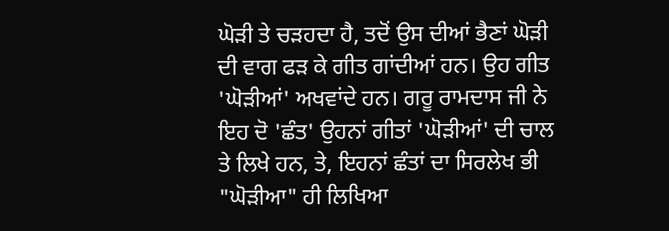ਘੋੜੀ ਤੇ ਚੜਹਦਾ ਹੈ, ਤਦੋਂ ਉਸ ਦੀਆਂ ਭੈਣਾਂ ਘੋੜੀ ਦੀ ਵਾਗ ਫੜ ਕੇ ਗੀਤ ਗਾਂਦੀਆਂ ਹਨ। ਉਹ ਗੀਤ 'ਘੋੜੀਆਂ' ਅਖਵਾਂਦੇ ਹਨ। ਗਰੂ ਰਾਮਦਾਸ ਜੀ ਨੇ ਇਹ ਦੋ 'ਛੰਤ' ਉਹਨਾਂ ਗੀਤਾਂ 'ਘੋੜੀਆਂ' ਦੀ ਚਾਲ ਤੇ ਲਿਖੇ ਹਨ, ਤੇ, ਇਹਨਾਂ ਛੰਤਾਂ ਦਾ ਸਿਰਲੇਖ ਭੀ "ਘੋੜੀਆ" ਹੀ ਲਿਖਿਆ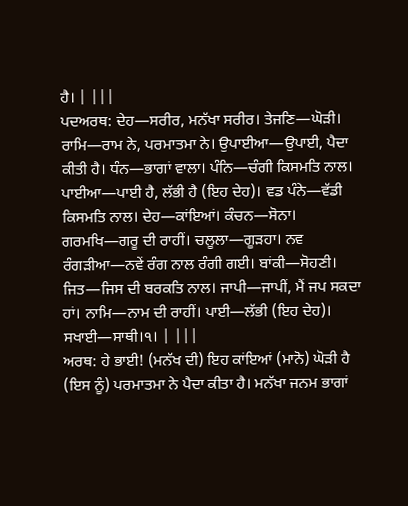ਹੈ। | |||
ਪਦਅਰਥ: ਦੇਹ—ਸਰੀਰ, ਮਨੱਖਾ ਸਰੀਰ। ਤੇਜਣਿ—ਘੋੜੀ। ਰਾਮਿ—ਰਾਮ ਨੇ, ਪਰਮਾਤਮਾ ਨੇ। ਉਪਾਈਆ—ਉਪਾਈ, ਪੈਦਾ ਕੀਤੀ ਹੈ। ਧੰਨ—ਭਾਗਾਂ ਵਾਲਾ। ਪੰਨਿ—ਚੰਗੀ ਕਿਸਮਤਿ ਨਾਲ। ਪਾਈਆ—ਪਾਈ ਹੈ, ਲੱਭੀ ਹੈ (ਇਹ ਦੇਹ)। ਵਡ ਪੰਨੇ—ਵੱਡੀ ਕਿਸਮਤਿ ਨਾਲ। ਦੇਹ—ਕਾਂਇਆਂ। ਕੰਚਨ—ਸੋਨਾ। ਗਰਮਖਿ—ਗਰੂ ਦੀ ਰਾਹੀਂ। ਚਲੂਲਾ—ਗੂੜਹਾ। ਨਵ ਰੰਗੜੀਆ—ਨਵੇਂ ਰੰਗ ਨਾਲ ਰੰਗੀ ਗਈ। ਬਾਂਕੀ—ਸੋਹਣੀ। ਜਿਤ—ਜਿਸ ਦੀ ਬਰਕਤਿ ਨਾਲ। ਜਾਪੀ—ਜਾਪੀਂ, ਮੈਂ ਜਪ ਸਕਦਾ ਹਾਂ। ਨਾਮਿ—ਨਾਮ ਦੀ ਰਾਹੀਂ। ਪਾਈ—ਲੱਭੀ (ਇਹ ਦੇਹ)। ਸਖਾਈ—ਸਾਥੀ।੧। | |||
ਅਰਥ: ਹੇ ਭਾਈ! (ਮਨੱਖ ਦੀ) ਇਹ ਕਾਂਇਆਂ (ਮਾਨੋ) ਘੋੜੀ ਹੈ (ਇਸ ਨੂੰ) ਪਰਮਾਤਮਾ ਨੇ ਪੈਦਾ ਕੀਤਾ ਹੈ। ਮਨੱਖਾ ਜਨਮ ਭਾਗਾਂ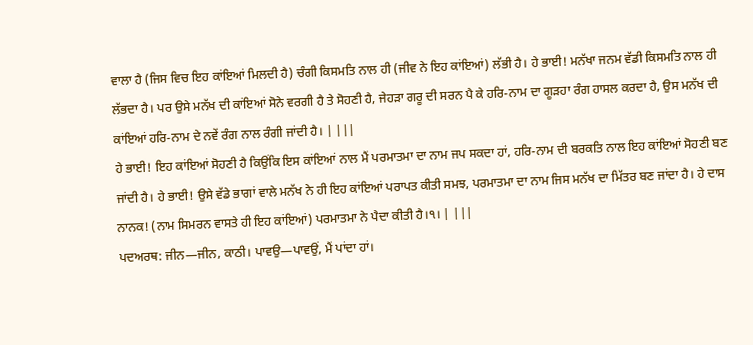ਵਾਲਾ ਹੈ (ਜਿਸ ਵਿਚ ਇਹ ਕਾਂਇਆਂ ਮਿਲਦੀ ਹੈ) ਚੰਗੀ ਕਿਸਮਤਿ ਨਾਲ ਹੀ (ਜੀਵ ਨੇ ਇਹ ਕਾਂਇਆਂ) ਲੱਭੀ ਹੈ। ਹੇ ਭਾਈ! ਮਨੱਖਾ ਜਨਮ ਵੱਡੀ ਕਿਸਮਤਿ ਨਾਲ ਹੀ ਲੱਭਦਾ ਹੈ। ਪਰ ਉਸੇ ਮਨੱਖ ਦੀ ਕਾਂਇਆਂ ਸੋਨੇ ਵਰਗੀ ਹੈ ਤੇ ਸੋਹਣੀ ਹੈ, ਜੇਹੜਾ ਗਰੂ ਦੀ ਸਰਨ ਪੈ ਕੇ ਹਰਿ-ਨਾਮ ਦਾ ਗੂੜਹਾ ਰੰਗ ਹਾਸਲ ਕਰਦਾ ਹੈ, ਉਸ ਮਨੱਖ ਦੀ ਕਾਂਇਆਂ ਹਰਿ-ਨਾਮ ਦੇ ਨਵੇਂ ਰੰਗ ਨਾਲ ਰੰਗੀ ਜਾਂਦੀ ਹੈ। | |||
ਹੇ ਭਾਈ! ਇਹ ਕਾਂਇਆਂ ਸੋਹਣੀ ਹੈ ਕਿਉਂਕਿ ਇਸ ਕਾਂਇਆਂ ਨਾਲ ਮੈਂ ਪਰਮਾਤਮਾ ਦਾ ਨਾਮ ਜਪ ਸਕਦਾ ਹਾਂ, ਹਰਿ-ਨਾਮ ਦੀ ਬਰਕਤਿ ਨਾਲ ਇਹ ਕਾਂਇਆਂ ਸੋਹਣੀ ਬਣ ਜਾਂਦੀ ਹੈ। ਹੇ ਭਾਈ! ਉਸੇ ਵੱਡੇ ਭਾਗਾਂ ਵਾਲੇ ਮਨੱਖ ਨੇ ਹੀ ਇਹ ਕਾਂਇਆਂ ਪਰਾਪਤ ਕੀਤੀ ਸਮਝ, ਪਰਮਾਤਮਾ ਦਾ ਨਾਮ ਜਿਸ ਮਨੱਖ ਦਾ ਮਿੱਤਰ ਬਣ ਜਾਂਦਾ ਹੈ। ਹੇ ਦਾਸ ਨਾਨਕ! (ਨਾਮ ਸਿਮਰਨ ਵਾਸਤੇ ਹੀ ਇਹ ਕਾਂਇਆਂ) ਪਰਮਾਤਮਾ ਨੇ ਪੈਦਾ ਕੀਤੀ ਹੈ।੧। | |||
ਪਦਅਰਥ: ਜੀਨ—ਜੀਨ, ਕਾਠੀ। ਪਾਵਉ—ਪਾਵਉਂ, ਮੈਂ ਪਾਂਦਾ ਹਾਂ।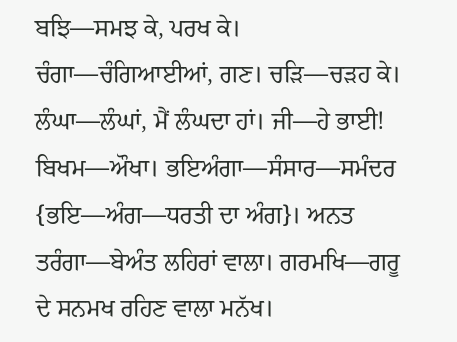ਬਝਿ—ਸਮਝ ਕੇ, ਪਰਖ ਕੇ। ਚੰਗਾ—ਚੰਗਿਆਈਆਂ, ਗਣ। ਚੜਿ—ਚੜਹ ਕੇ। ਲੰਘਾ—ਲੰਘਾਂ, ਮੈਂ ਲੰਘਦਾ ਹਾਂ। ਜੀ—ਹੇ ਭਾਈ! ਬਿਖਮ—ਔਖਾ। ਭਇਅੰਗਾ—ਸੰਸਾਰ—ਸਮੰਦਰ {ਭਇ—ਅੰਗ—ਧਰਤੀ ਦਾ ਅੰਗ}। ਅਨਤ ਤਰੰਗਾ—ਬੇਅੰਤ ਲਹਿਰਾਂ ਵਾਲਾ। ਗਰਮਖਿ—ਗਰੂ ਦੇ ਸਨਮਖ ਰਹਿਣ ਵਾਲਾ ਮਨੱਖ।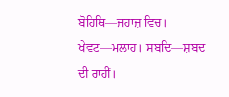ਬੋਹਿਥਿ—ਜਹਾਜ਼ ਵਿਚ। ਖੇਵਟ—ਮਲਾਹ। ਸਬਦਿ—ਸ਼ਬਦ ਦੀ ਰਾਹੀਂ।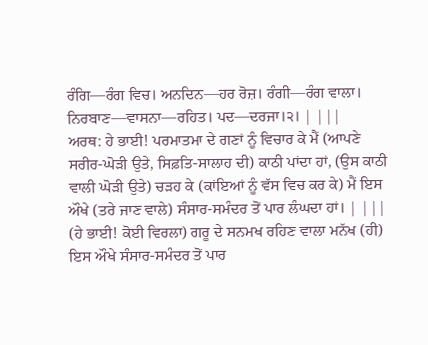ਰੰਗਿ—ਰੰਗ ਵਿਚ। ਅਨਦਿਨ—ਹਰ ਰੋਜ਼। ਰੰਗੀ—ਰੰਗ ਵਾਲਾ। ਨਿਰਬਾਣ—ਵਾਸਨਾ—ਰਹਿਤ। ਪਦ—ਦਰਜਾ।੨। | |||
ਅਰਥ: ਹੇ ਭਾਈ! ਪਰਮਾਤਮਾ ਦੇ ਗਣਾਂ ਨੂੰ ਵਿਚਾਰ ਕੇ ਮੈਂ (ਆਪਣੇ ਸਰੀਰ-ਘੋੜੀ ਉਤੇ, ਸਿਫ਼ਤਿ-ਸਾਲਾਹ ਦੀ) ਕਾਠੀ ਪਾਂਦਾ ਹਾਂ, (ਉਸ ਕਾਠੀ ਵਾਲੀ ਘੋੜੀ ਉਤੇ) ਚੜਹ ਕੇ (ਕਾਂਇਆਂ ਨੂੰ ਵੱਸ ਵਿਚ ਕਰ ਕੇ) ਮੈਂ ਇਸ ਔਖੇ (ਤਰੇ ਜਾਣ ਵਾਲੇ) ਸੰਸਾਰ-ਸਮੰਦਰ ਤੋਂ ਪਾਰ ਲੰਘਦਾ ਹਾਂ। | |||
(ਹੇ ਭਾਈ! ਕੋਈ ਵਿਰਲਾ) ਗਰੂ ਦੇ ਸਨਮਖ ਰਹਿਣ ਵਾਲਾ ਮਨੱਖ (ਹੀ) ਇਸ ਔਖੇ ਸੰਸਾਰ-ਸਮੰਦਰ ਤੋਂ ਪਾਰ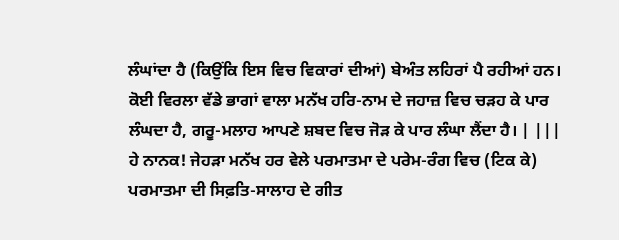ਲੰਘਾਂਦਾ ਹੈ (ਕਿਉਂਕਿ ਇਸ ਵਿਚ ਵਿਕਾਰਾਂ ਦੀਆਂ) ਬੇਅੰਤ ਲਹਿਰਾਂ ਪੈ ਰਹੀਆਂ ਹਨ। ਕੋਈ ਵਿਰਲਾ ਵੱਡੇ ਭਾਗਾਂ ਵਾਲਾ ਮਨੱਖ ਹਰਿ-ਨਾਮ ਦੇ ਜਹਾਜ਼ ਵਿਚ ਚੜਹ ਕੇ ਪਾਰ ਲੰਘਦਾ ਹੈ, ਗਰੂ-ਮਲਾਹ ਆਪਣੇ ਸ਼ਬਦ ਵਿਚ ਜੋੜ ਕੇ ਪਾਰ ਲੰਘਾ ਲੈਂਦਾ ਹੈ। | |||
ਹੇ ਨਾਨਕ! ਜੇਹੜਾ ਮਨੱਖ ਹਰ ਵੇਲੇ ਪਰਮਾਤਮਾ ਦੇ ਪਰੇਮ-ਰੰਗ ਵਿਚ (ਟਿਕ ਕੇ) ਪਰਮਾਤਮਾ ਦੀ ਸਿਫ਼ਤਿ-ਸਾਲਾਹ ਦੇ ਗੀਤ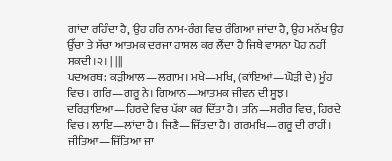ਗਾਂਦਾ ਰਹਿੰਦਾ ਹੈ, ਉਹ ਹਰਿ ਨਾਮ-ਰੰਗ ਵਿਚ ਰੰਗਿਆ ਜਾਂਦਾ ਹੈ, ਉਹ ਮਨੱਖ ਉਹ ਉੱਚਾ ਤੇ ਸੱਚਾ ਆਤਮਕ ਦਰਜਾ ਹਾਸਲ ਕਰ ਲੈਂਦਾ ਹੈ ਜਿਥੇ ਵਾਸਨਾ ਪੋਹ ਨਹੀਂ ਸਕਦੀ।੨। | |||
ਪਦਅਰਥ: ਕੜੀਆਲ—ਲਗਾਮ। ਮਖੇ—ਮਖਿ, (ਕਾਂਇਆਂ—ਘੋੜੀ ਦੇ) ਮੂੰਹ ਵਿਚ। ਗਰਿ—ਗਰੂ ਨੇ। ਗਿਆਨ—ਆਤਮਕ ਜੀਵਨ ਦੀ ਸੂਝ। ਦਰਿੜਾਇਆ—ਹਿਰਦੇ ਵਿਚ ਪੱਕਾ ਕਰ ਦਿੱਤਾ ਹੈ। ਤਨਿ—ਸਰੀਰ ਵਿਚ, ਹਿਰਦੇ ਵਿਚ। ਲਾਇ—ਲਾਂਦਾ ਹੈ। ਜਿਣੈ—ਜਿੱਤਦਾ ਹੈ। ਗਰਮਖਿ—ਗਰੂ ਦੀ ਰਾਹੀਂ। ਜੀਤਿਆ—ਜਿੱਤਿਆ ਜਾ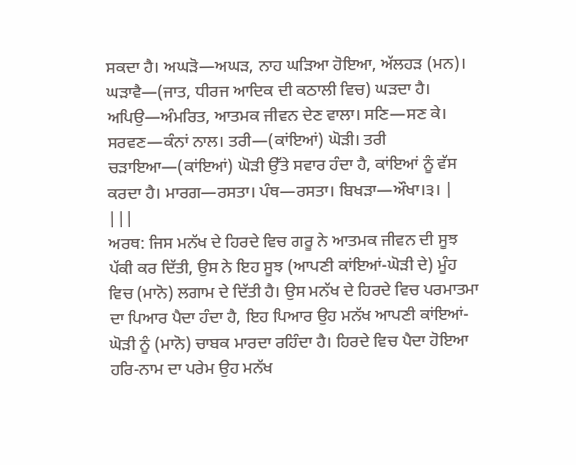ਸਕਦਾ ਹੈ। ਅਘੜੋ—ਅਘੜ, ਨਾਹ ਘੜਿਆ ਹੋਇਆ, ਅੱਲਹੜ (ਮਨ)। ਘੜਾਵੈ—(ਜਾਤ, ਧੀਰਜ ਆਦਿਕ ਦੀ ਕਠਾਲੀ ਵਿਚ) ਘੜਦਾ ਹੈ। ਅਪਿਉ—ਅੰਮਰਿਤ, ਆਤਮਕ ਜੀਵਨ ਦੇਣ ਵਾਲਾ। ਸਣਿ—ਸਣ ਕੇ। ਸਰਵਣ—ਕੰਨਾਂ ਨਾਲ। ਤਰੀ—(ਕਾਂਇਆਂ) ਘੋੜੀ। ਤਰੀ ਚੜਾਇਆ—(ਕਾਂਇਆਂ) ਘੋੜੀ ਉੱਤੇ ਸਵਾਰ ਹੰਦਾ ਹੈ, ਕਾਂਇਆਂ ਨੂੰ ਵੱਸ ਕਰਦਾ ਹੈ। ਮਾਰਗ—ਰਸਤਾ। ਪੰਥ—ਰਸਤਾ। ਬਿਖੜਾ—ਔਖਾ।੩। | |||
ਅਰਥ: ਜਿਸ ਮਨੱਖ ਦੇ ਹਿਰਦੇ ਵਿਚ ਗਰੂ ਨੇ ਆਤਮਕ ਜੀਵਨ ਦੀ ਸੂਝ ਪੱਕੀ ਕਰ ਦਿੱਤੀ, ਉਸ ਨੇ ਇਹ ਸੂਝ (ਆਪਣੀ ਕਾਂਇਆਂ-ਘੋੜੀ ਦੇ) ਮੂੰਹ ਵਿਚ (ਮਾਨੋ) ਲਗਾਮ ਦੇ ਦਿੱਤੀ ਹੈ। ਉਸ ਮਨੱਖ ਦੇ ਹਿਰਦੇ ਵਿਚ ਪਰਮਾਤਮਾ ਦਾ ਪਿਆਰ ਪੈਦਾ ਹੰਦਾ ਹੈ, ਇਹ ਪਿਆਰ ਉਹ ਮਨੱਖ ਆਪਣੀ ਕਾਂਇਆਂ-ਘੋੜੀ ਨੂੰ (ਮਾਨੋ) ਚਾਬਕ ਮਾਰਦਾ ਰਹਿੰਦਾ ਹੈ। ਹਿਰਦੇ ਵਿਚ ਪੈਦਾ ਹੋਇਆ ਹਰਿ-ਨਾਮ ਦਾ ਪਰੇਮ ਉਹ ਮਨੱਖ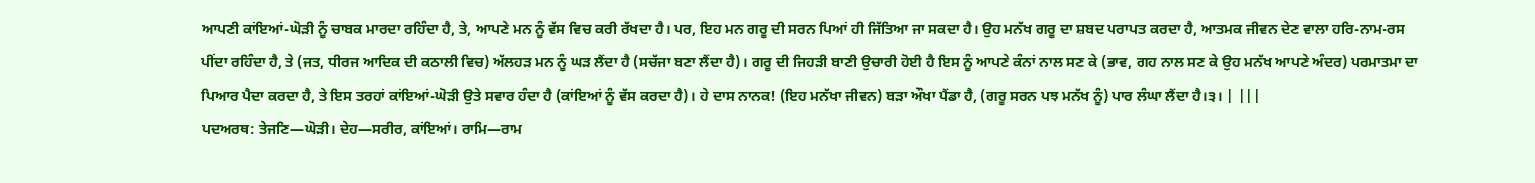ਆਪਣੀ ਕਾਂਇਆਂ-ਘੋੜੀ ਨੂੰ ਚਾਬਕ ਮਾਰਦਾ ਰਹਿੰਦਾ ਹੈ, ਤੇ, ਆਪਣੇ ਮਨ ਨੂੰ ਵੱਸ ਵਿਚ ਕਰੀ ਰੱਖਦਾ ਹੈ। ਪਰ, ਇਹ ਮਨ ਗਰੂ ਦੀ ਸਰਨ ਪਿਆਂ ਹੀ ਜਿੱਤਿਆ ਜਾ ਸਕਦਾ ਹੈ। ਉਹ ਮਨੱਖ ਗਰੂ ਦਾ ਸ਼ਬਦ ਪਰਾਪਤ ਕਰਦਾ ਹੈ, ਆਤਮਕ ਜੀਵਨ ਦੇਣ ਵਾਲਾ ਹਰਿ-ਨਾਮ-ਰਸ ਪੀਂਦਾ ਰਹਿੰਦਾ ਹੈ, ਤੇ (ਜਤ, ਧੀਰਜ ਆਦਿਕ ਦੀ ਕਠਾਲੀ ਵਿਚ) ਅੱਲਹੜ ਮਨ ਨੂੰ ਘੜ ਲੈਂਦਾ ਹੈ (ਸਚੱਜਾ ਬਣਾ ਲੈਂਦਾ ਹੈ)। ਗਰੂ ਦੀ ਜਿਹੜੀ ਬਾਣੀ ਉਚਾਰੀ ਹੋਈ ਹੈ ਇਸ ਨੂੰ ਆਪਣੇ ਕੰਨਾਂ ਨਾਲ ਸਣ ਕੇ (ਭਾਵ, ਗਹ ਨਾਲ ਸਣ ਕੇ ਉਹ ਮਨੱਖ ਆਪਣੇ ਅੰਦਰ) ਪਰਮਾਤਮਾ ਦਾ ਪਿਆਰ ਪੈਦਾ ਕਰਦਾ ਹੈ, ਤੇ ਇਸ ਤਰਹਾਂ ਕਾਂਇਆਂ-ਘੋੜੀ ਉਤੇ ਸਵਾਰ ਹੰਦਾ ਹੈ (ਕਾਂਇਆਂ ਨੂੰ ਵੱਸ ਕਰਦਾ ਹੈ)। ਹੇ ਦਾਸ ਨਾਨਕ! (ਇਹ ਮਨੱਖਾ ਜੀਵਨ) ਬੜਾ ਔਖਾ ਪੈਂਡਾ ਹੈ, (ਗਰੂ ਸਰਨ ਪਝ ਮਨੱਖ ਨੂੰ) ਪਾਰ ਲੰਘਾ ਲੈਂਦਾ ਹੈ।੩। | |||
ਪਦਅਰਥ: ਤੇਜਣਿ—ਘੋੜੀ। ਦੇਹ—ਸਰੀਰ, ਕਾਂਇਆਂ। ਰਾਮਿ—ਰਾਮ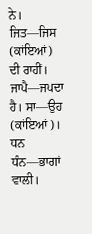ਨੇ। ਜਿਤ—ਜਿਸ (ਕਾਂਇਆਂ) ਦੀ ਰਾਹੀਂ। ਜਾਪੈ—ਜਪਦਾ ਹੈ। ਸਾ—ਉਹ (ਕਾਂਇਆਂ)। ਧਨ ਧੰਨ—ਭਾਗਾਂ ਵਾਲੀ।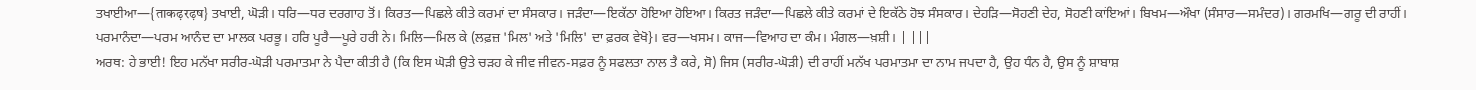ਤਖਾਈਆ—{ताकढ़रढ़ष} ਤਖਾਈ, ਘੋੜੀ। ਧਰਿ—ਧਰ ਦਰਗਾਹ ਤੋਂ। ਕਿਰਤ—ਪਿਛਲੇ ਕੀਤੇ ਕਰਮਾਂ ਦਾ ਸੰਸਕਾਰ। ਜੜੰਦਾ—ਇਕੱਠਾ ਹੋਇਆ ਹੋਇਆ। ਕਿਰਤ ਜੜੰਦਾ—ਪਿਛਲੇ ਕੀਤੇ ਕਰਮਾਂ ਦੇ ਇਕੱਠੇ ਹੋਝ ਸੰਸਕਾਰ। ਦੇਹੜਿ—ਸੋਹਣੀ ਦੇਹ, ਸੋਹਣੀ ਕਾਂਇਆਂ। ਬਿਖਮ—ਔਖਾ (ਸੰਸਾਰ—ਸਮੰਦਰ)। ਗਰਮਖਿ—ਗਰੂ ਦੀ ਰਾਹੀਂ। ਪਰਮਾਨੰਦਾ—ਪਰਮ ਆਨੰਦ ਦਾ ਮਾਲਕ ਪਰਭੂ। ਹਰਿ ਪੂਰੈ—ਪੂਰੇ ਹਰੀ ਨੇ। ਮਿਲਿ—ਮਿਲ ਕੇ (ਲਫ਼ਜ਼ 'ਮਿਲ' ਅਤੇ 'ਮਿਲਿ' ਦਾ ਫ਼ਰਕ ਵੇਖੋ}। ਵਰ—ਖਸਮ। ਕਾਜ—ਵਿਆਹ ਦਾ ਕੰਮ। ਮੰਗਲ—ਖ਼ਸ਼ੀ। | |||
ਅਰਥ: ਹੇ ਭਾਈ! ਇਹ ਮਨੱਖਾ ਸਰੀਰ-ਘੋੜੀ ਪਰਮਾਤਮਾ ਨੇ ਪੈਦਾ ਕੀਤੀ ਹੈ (ਕਿ ਇਸ ਘੋੜੀ ਉਤੇ ਚੜਹ ਕੇ ਜੀਵ ਜੀਵਨ-ਸਫ਼ਰ ਨੂੰ ਸਫਲਤਾ ਨਾਲ ਤੈ ਕਰੇ, ਸੋ) ਜਿਸ (ਸਰੀਰ-ਘੋੜੀ) ਦੀ ਰਾਹੀਂ ਮਨੱਖ ਪਰਮਾਤਮਾ ਦਾ ਨਾਮ ਜਪਦਾ ਹੈ, ਉਹ ਧੰਨ ਹੈ, ਉਸ ਨੂੰ ਸ਼ਾਬਾਸ਼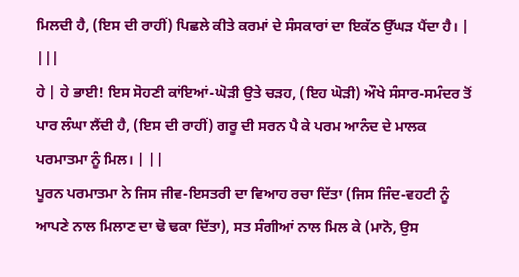ਮਿਲਦੀ ਹੈ, (ਇਸ ਦੀ ਰਾਹੀਂ) ਪਿਛਲੇ ਕੀਤੇ ਕਰਮਾਂ ਦੇ ਸੰਸਕਾਰਾਂ ਦਾ ਇਕੱਠ ਉੱਘੜ ਪੈਂਦਾ ਹੈ। | |||
ਹੇ | ਹੇ ਭਾਈ! ਇਸ ਸੋਹਣੀ ਕਾਂਇਆਂ-ਘੋੜੀ ਉਤੇ ਚੜਹ, (ਇਹ ਘੋੜੀ) ਔਖੇ ਸੰਸਾਰ-ਸਮੰਦਰ ਤੋਂ ਪਾਰ ਲੰਘਾ ਲੈਂਦੀ ਹੈ, (ਇਸ ਦੀ ਰਾਹੀਂ) ਗਰੂ ਦੀ ਸਰਨ ਪੈ ਕੇ ਪਰਮ ਆਨੰਦ ਦੇ ਮਾਲਕ ਪਰਮਾਤਮਾ ਨੂੰ ਮਿਲ। | ||
ਪੂਰਨ ਪਰਮਾਤਮਾ ਨੇ ਜਿਸ ਜੀਵ-ਇਸਤਰੀ ਦਾ ਵਿਆਹ ਰਚਾ ਦਿੱਤਾ (ਜਿਸ ਜਿੰਦ-ਵਹਟੀ ਨੂੰ ਆਪਣੇ ਨਾਲ ਮਿਲਾਣ ਦਾ ਢੋ ਢਕਾ ਦਿੱਤਾ), ਸਤ ਸੰਗੀਆਂ ਨਾਲ ਮਿਲ ਕੇ (ਮਾਨੋ, ਉਸ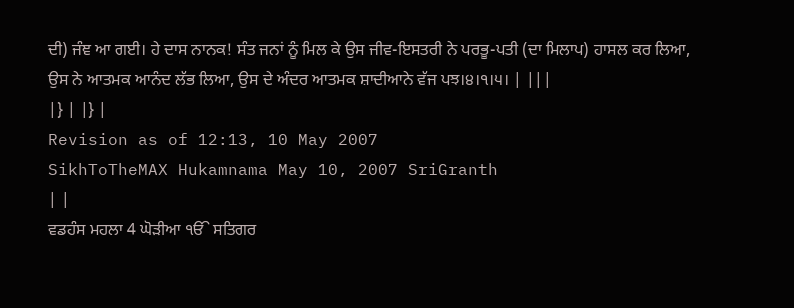ਦੀ) ਜੰਞ ਆ ਗਈ। ਹੇ ਦਾਸ ਨਾਨਕ! ਸੰਤ ਜਨਾਂ ਨੂੰ ਮਿਲ ਕੇ ਉਸ ਜੀਵ-ਇਸਤਰੀ ਨੇ ਪਰਭੂ-ਪਤੀ (ਦਾ ਮਿਲਾਪ) ਹਾਸਲ ਕਰ ਲਿਆ, ਉਸ ਨੇ ਆਤਮਕ ਆਨੰਦ ਲੱਭ ਲਿਆ, ਉਸ ਦੇ ਅੰਦਰ ਆਤਮਕ ਸ਼ਾਦੀਆਨੇ ਵੱਜ ਪਝ।੪।੧।੫। | |||
|} | |} |
Revision as of 12:13, 10 May 2007
SikhToTheMAX Hukamnama May 10, 2007 SriGranth
| |
ਵਡਹੰਸ ਮਹਲਾ 4 ਘੋੜੀਆ ੴ ਸਤਿਗਰ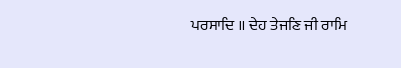ਪਰਸਾਦਿ ॥ ਦੇਹ ਤੇਜਣਿ ਜੀ ਰਾਮਿ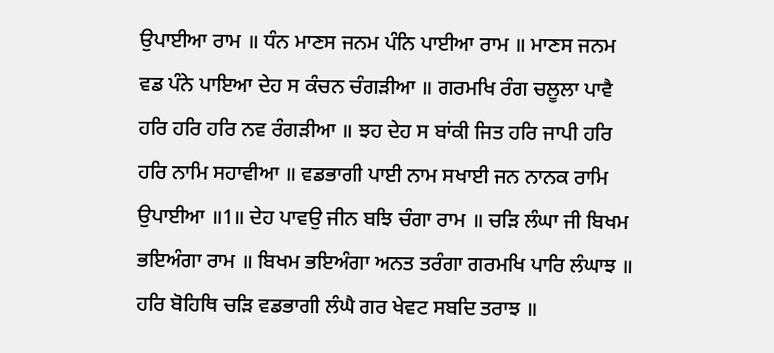ਉਪਾਈਆ ਰਾਮ ॥ ਧੰਨ ਮਾਣਸ ਜਨਮ ਪੰਨਿ ਪਾਈਆ ਰਾਮ ॥ ਮਾਣਸ ਜਨਮ ਵਡ ਪੰਨੇ ਪਾਇਆ ਦੇਹ ਸ ਕੰਚਨ ਚੰਗੜੀਆ ॥ ਗਰਮਖਿ ਰੰਗ ਚਲੂਲਾ ਪਾਵੈ ਹਰਿ ਹਰਿ ਹਰਿ ਨਵ ਰੰਗੜੀਆ ॥ ਝਹ ਦੇਹ ਸ ਬਾਂਕੀ ਜਿਤ ਹਰਿ ਜਾਪੀ ਹਰਿ ਹਰਿ ਨਾਮਿ ਸਹਾਵੀਆ ॥ ਵਡਭਾਗੀ ਪਾਈ ਨਾਮ ਸਖਾਈ ਜਨ ਨਾਨਕ ਰਾਮਿ ਉਪਾਈਆ ॥1॥ ਦੇਹ ਪਾਵਉ ਜੀਨ ਬਝਿ ਚੰਗਾ ਰਾਮ ॥ ਚੜਿ ਲੰਘਾ ਜੀ ਬਿਖਮ ਭਇਅੰਗਾ ਰਾਮ ॥ ਬਿਖਮ ਭਇਅੰਗਾ ਅਨਤ ਤਰੰਗਾ ਗਰਮਖਿ ਪਾਰਿ ਲੰਘਾਝ ॥ ਹਰਿ ਬੋਹਿਥਿ ਚੜਿ ਵਡਭਾਗੀ ਲੰਘੈ ਗਰ ਖੇਵਟ ਸਬਦਿ ਤਰਾਝ ॥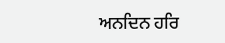ਅਨਦਿਨ ਹਰਿ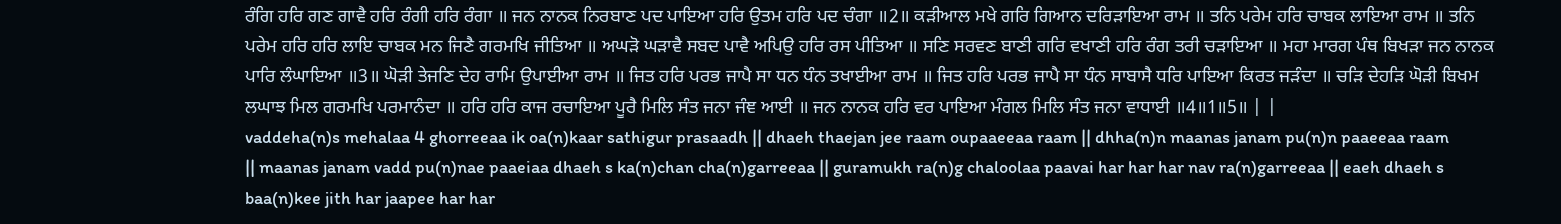ਰੰਗਿ ਹਰਿ ਗਣ ਗਾਵੈ ਹਰਿ ਰੰਗੀ ਹਰਿ ਰੰਗਾ ॥ ਜਨ ਨਾਨਕ ਨਿਰਬਾਣ ਪਦ ਪਾਇਆ ਹਰਿ ਉਤਮ ਹਰਿ ਪਦ ਚੰਗਾ ॥2॥ ਕੜੀਆਲ ਮਖੇ ਗਰਿ ਗਿਆਨ ਦਰਿੜਾਇਆ ਰਾਮ ॥ ਤਨਿ ਪਰੇਮ ਹਰਿ ਚਾਬਕ ਲਾਇਆ ਰਾਮ ॥ ਤਨਿ ਪਰੇਮ ਹਰਿ ਹਰਿ ਲਾਇ ਚਾਬਕ ਮਨ ਜਿਣੈ ਗਰਮਖਿ ਜੀਤਿਆ ॥ ਅਘੜੋ ਘੜਾਵੈ ਸਬਦ ਪਾਵੈ ਅਪਿਉ ਹਰਿ ਰਸ ਪੀਤਿਆ ॥ ਸਣਿ ਸਰਵਣ ਬਾਣੀ ਗਰਿ ਵਖਾਣੀ ਹਰਿ ਰੰਗ ਤਰੀ ਚੜਾਇਆ ॥ ਮਹਾ ਮਾਰਗ ਪੰਥ ਬਿਖੜਾ ਜਨ ਨਾਨਕ ਪਾਰਿ ਲੰਘਾਇਆ ॥3॥ ਘੋੜੀ ਤੇਜਣਿ ਦੇਹ ਰਾਮਿ ਉਪਾਈਆ ਰਾਮ ॥ ਜਿਤ ਹਰਿ ਪਰਭ ਜਾਪੈ ਸਾ ਧਨ ਧੰਨ ਤਖਾਈਆ ਰਾਮ ॥ ਜਿਤ ਹਰਿ ਪਰਭ ਜਾਪੈ ਸਾ ਧੰਨ ਸਾਬਾਸੈ ਧਰਿ ਪਾਇਆ ਕਿਰਤ ਜੜੰਦਾ ॥ ਚੜਿ ਦੇਹੜਿ ਘੋੜੀ ਬਿਖਮ ਲਘਾਝ ਮਿਲ ਗਰਮਖਿ ਪਰਮਾਨੰਦਾ ॥ ਹਰਿ ਹਰਿ ਕਾਜ ਰਚਾਇਆ ਪੂਰੈ ਮਿਲਿ ਸੰਤ ਜਨਾ ਜੰਞ ਆਈ ॥ ਜਨ ਨਾਨਕ ਹਰਿ ਵਰ ਪਾਇਆ ਮੰਗਲ ਮਿਲਿ ਸੰਤ ਜਨਾ ਵਾਧਾਈ ॥4॥1॥5॥ | |
vaddeha(n)s mehalaa 4 ghorreeaa ik oa(n)kaar sathigur prasaadh || dhaeh thaejan jee raam oupaaeeaa raam || dhha(n)n maanas janam pu(n)n paaeeaa raam || maanas janam vadd pu(n)nae paaeiaa dhaeh s ka(n)chan cha(n)garreeaa || guramukh ra(n)g chaloolaa paavai har har har nav ra(n)garreeaa || eaeh dhaeh s baa(n)kee jith har jaapee har har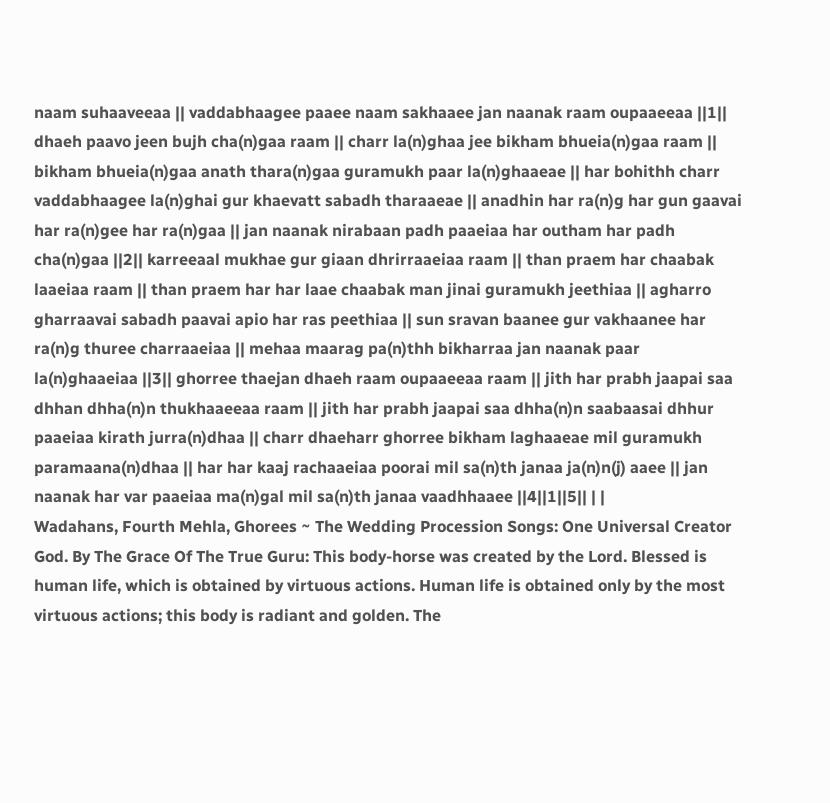naam suhaaveeaa || vaddabhaagee paaee naam sakhaaee jan naanak raam oupaaeeaa ||1|| dhaeh paavo jeen bujh cha(n)gaa raam || charr la(n)ghaa jee bikham bhueia(n)gaa raam || bikham bhueia(n)gaa anath thara(n)gaa guramukh paar la(n)ghaaeae || har bohithh charr vaddabhaagee la(n)ghai gur khaevatt sabadh tharaaeae || anadhin har ra(n)g har gun gaavai har ra(n)gee har ra(n)gaa || jan naanak nirabaan padh paaeiaa har outham har padh cha(n)gaa ||2|| karreeaal mukhae gur giaan dhrirraaeiaa raam || than praem har chaabak laaeiaa raam || than praem har har laae chaabak man jinai guramukh jeethiaa || agharro gharraavai sabadh paavai apio har ras peethiaa || sun sravan baanee gur vakhaanee har ra(n)g thuree charraaeiaa || mehaa maarag pa(n)thh bikharraa jan naanak paar la(n)ghaaeiaa ||3|| ghorree thaejan dhaeh raam oupaaeeaa raam || jith har prabh jaapai saa dhhan dhha(n)n thukhaaeeaa raam || jith har prabh jaapai saa dhha(n)n saabaasai dhhur paaeiaa kirath jurra(n)dhaa || charr dhaeharr ghorree bikham laghaaeae mil guramukh paramaana(n)dhaa || har har kaaj rachaaeiaa poorai mil sa(n)th janaa ja(n)n(j) aaee || jan naanak har var paaeiaa ma(n)gal mil sa(n)th janaa vaadhhaaee ||4||1||5|| | |
Wadahans, Fourth Mehla, Ghorees ~ The Wedding Procession Songs: One Universal Creator God. By The Grace Of The True Guru: This body-horse was created by the Lord. Blessed is human life, which is obtained by virtuous actions. Human life is obtained only by the most virtuous actions; this body is radiant and golden. The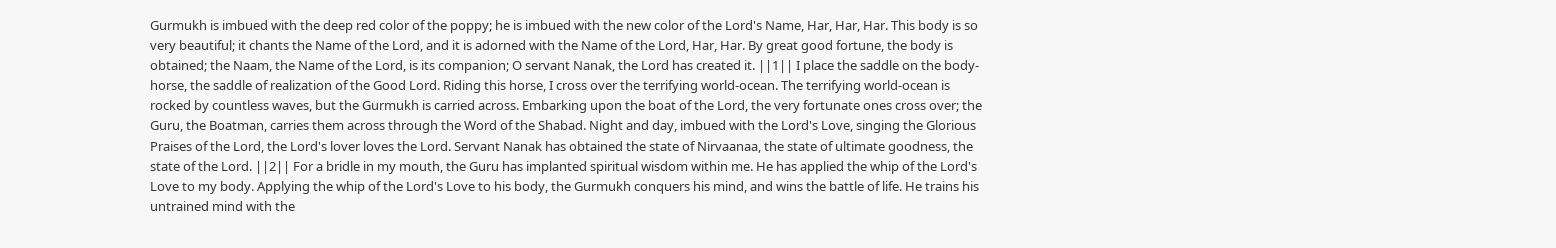Gurmukh is imbued with the deep red color of the poppy; he is imbued with the new color of the Lord's Name, Har, Har, Har. This body is so very beautiful; it chants the Name of the Lord, and it is adorned with the Name of the Lord, Har, Har. By great good fortune, the body is obtained; the Naam, the Name of the Lord, is its companion; O servant Nanak, the Lord has created it. ||1|| I place the saddle on the body-horse, the saddle of realization of the Good Lord. Riding this horse, I cross over the terrifying world-ocean. The terrifying world-ocean is rocked by countless waves, but the Gurmukh is carried across. Embarking upon the boat of the Lord, the very fortunate ones cross over; the Guru, the Boatman, carries them across through the Word of the Shabad. Night and day, imbued with the Lord's Love, singing the Glorious Praises of the Lord, the Lord's lover loves the Lord. Servant Nanak has obtained the state of Nirvaanaa, the state of ultimate goodness, the state of the Lord. ||2|| For a bridle in my mouth, the Guru has implanted spiritual wisdom within me. He has applied the whip of the Lord's Love to my body. Applying the whip of the Lord's Love to his body, the Gurmukh conquers his mind, and wins the battle of life. He trains his untrained mind with the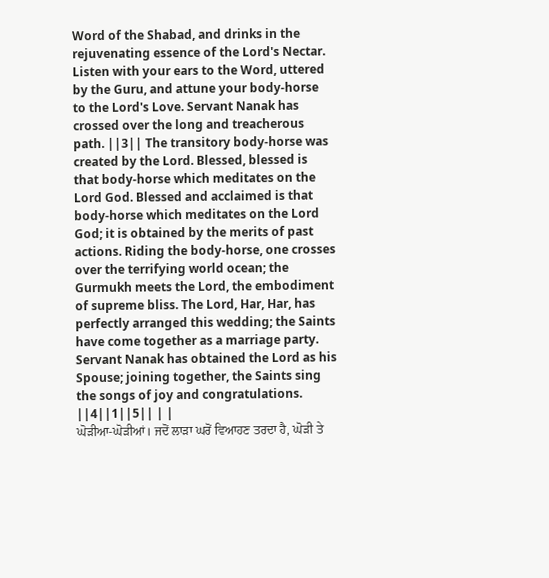Word of the Shabad, and drinks in the rejuvenating essence of the Lord's Nectar. Listen with your ears to the Word, uttered by the Guru, and attune your body-horse to the Lord's Love. Servant Nanak has crossed over the long and treacherous path. ||3|| The transitory body-horse was created by the Lord. Blessed, blessed is that body-horse which meditates on the Lord God. Blessed and acclaimed is that body-horse which meditates on the Lord God; it is obtained by the merits of past actions. Riding the body-horse, one crosses over the terrifying world ocean; the Gurmukh meets the Lord, the embodiment of supreme bliss. The Lord, Har, Har, has perfectly arranged this wedding; the Saints have come together as a marriage party. Servant Nanak has obtained the Lord as his Spouse; joining together, the Saints sing the songs of joy and congratulations. ||4||1||5|| | |
ਘੋੜੀਆ-ਘੋੜੀਆਂ। ਜਦੋਂ ਲਾੜਾ ਘਰੋਂ ਵਿਆਹਣ ਤਰਦਾ ਹੈ, ਘੋੜੀ ਤੇ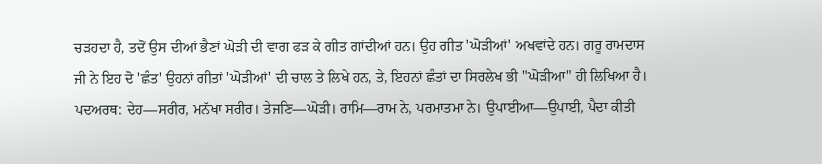ਚੜਹਦਾ ਹੈ, ਤਦੋਂ ਉਸ ਦੀਆਂ ਭੈਣਾਂ ਘੋੜੀ ਦੀ ਵਾਗ ਫੜ ਕੇ ਗੀਤ ਗਾਂਦੀਆਂ ਹਨ। ਉਹ ਗੀਤ 'ਘੋੜੀਆਂ' ਅਖਵਾਂਦੇ ਹਨ। ਗਰੂ ਰਾਮਦਾਸ ਜੀ ਨੇ ਇਹ ਦੋ 'ਛੰਤ' ਉਹਨਾਂ ਗੀਤਾਂ 'ਘੋੜੀਆਂ' ਦੀ ਚਾਲ ਤੇ ਲਿਖੇ ਹਨ, ਤੇ, ਇਹਨਾਂ ਛੰਤਾਂ ਦਾ ਸਿਰਲੇਖ ਭੀ "ਘੋੜੀਆ" ਹੀ ਲਿਖਿਆ ਹੈ। ਪਦਅਰਥ: ਦੇਹ—ਸਰੀਰ, ਮਨੱਖਾ ਸਰੀਰ। ਤੇਜਣਿ—ਘੋੜੀ। ਰਾਮਿ—ਰਾਮ ਨੇ, ਪਰਮਾਤਮਾ ਨੇ। ਉਪਾਈਆ—ਉਪਾਈ, ਪੈਦਾ ਕੀਤੀ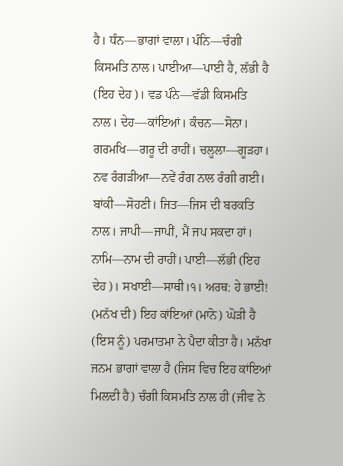ਹੈ। ਧੰਨ—ਭਾਗਾਂ ਵਾਲਾ। ਪੰਨਿ—ਚੰਗੀ ਕਿਸਮਤਿ ਨਾਲ। ਪਾਈਆ—ਪਾਈ ਹੈ, ਲੱਭੀ ਹੈ (ਇਹ ਦੇਹ)। ਵਡ ਪੰਨੇ—ਵੱਡੀ ਕਿਸਮਤਿ ਨਾਲ। ਦੇਹ—ਕਾਂਇਆਂ। ਕੰਚਨ—ਸੋਨਾ। ਗਰਮਖਿ—ਗਰੂ ਦੀ ਰਾਹੀਂ। ਚਲੂਲਾ—ਗੂੜਹਾ। ਨਵ ਰੰਗੜੀਆ—ਨਵੇਂ ਰੰਗ ਨਾਲ ਰੰਗੀ ਗਈ। ਬਾਂਕੀ—ਸੋਹਣੀ। ਜਿਤ—ਜਿਸ ਦੀ ਬਰਕਤਿ ਨਾਲ। ਜਾਪੀ—ਜਾਪੀਂ, ਮੈਂ ਜਪ ਸਕਦਾ ਹਾਂ। ਨਾਮਿ—ਨਾਮ ਦੀ ਰਾਹੀਂ। ਪਾਈ—ਲੱਭੀ (ਇਹ ਦੇਹ)। ਸਖਾਈ—ਸਾਥੀ।੧। ਅਰਥ: ਹੇ ਭਾਈ! (ਮਨੱਖ ਦੀ) ਇਹ ਕਾਂਇਆਂ (ਮਾਨੋ) ਘੋੜੀ ਹੈ (ਇਸ ਨੂੰ) ਪਰਮਾਤਮਾ ਨੇ ਪੈਦਾ ਕੀਤਾ ਹੈ। ਮਨੱਖਾ ਜਨਮ ਭਾਗਾਂ ਵਾਲਾ ਹੈ (ਜਿਸ ਵਿਚ ਇਹ ਕਾਂਇਆਂ ਮਿਲਦੀ ਹੈ) ਚੰਗੀ ਕਿਸਮਤਿ ਨਾਲ ਹੀ (ਜੀਵ ਨੇ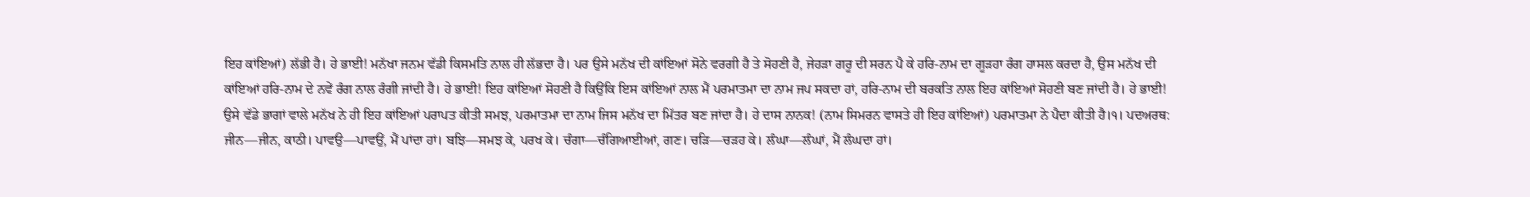ਇਹ ਕਾਂਇਆਂ) ਲੱਭੀ ਹੈ। ਹੇ ਭਾਈ! ਮਨੱਖਾ ਜਨਮ ਵੱਡੀ ਕਿਸਮਤਿ ਨਾਲ ਹੀ ਲੱਭਦਾ ਹੈ। ਪਰ ਉਸੇ ਮਨੱਖ ਦੀ ਕਾਂਇਆਂ ਸੋਨੇ ਵਰਗੀ ਹੈ ਤੇ ਸੋਹਣੀ ਹੈ, ਜੇਹੜਾ ਗਰੂ ਦੀ ਸਰਨ ਪੈ ਕੇ ਹਰਿ-ਨਾਮ ਦਾ ਗੂੜਹਾ ਰੰਗ ਹਾਸਲ ਕਰਦਾ ਹੈ, ਉਸ ਮਨੱਖ ਦੀ ਕਾਂਇਆਂ ਹਰਿ-ਨਾਮ ਦੇ ਨਵੇਂ ਰੰਗ ਨਾਲ ਰੰਗੀ ਜਾਂਦੀ ਹੈ। ਹੇ ਭਾਈ! ਇਹ ਕਾਂਇਆਂ ਸੋਹਣੀ ਹੈ ਕਿਉਂਕਿ ਇਸ ਕਾਂਇਆਂ ਨਾਲ ਮੈਂ ਪਰਮਾਤਮਾ ਦਾ ਨਾਮ ਜਪ ਸਕਦਾ ਹਾਂ, ਹਰਿ-ਨਾਮ ਦੀ ਬਰਕਤਿ ਨਾਲ ਇਹ ਕਾਂਇਆਂ ਸੋਹਣੀ ਬਣ ਜਾਂਦੀ ਹੈ। ਹੇ ਭਾਈ! ਉਸੇ ਵੱਡੇ ਭਾਗਾਂ ਵਾਲੇ ਮਨੱਖ ਨੇ ਹੀ ਇਹ ਕਾਂਇਆਂ ਪਰਾਪਤ ਕੀਤੀ ਸਮਝ, ਪਰਮਾਤਮਾ ਦਾ ਨਾਮ ਜਿਸ ਮਨੱਖ ਦਾ ਮਿੱਤਰ ਬਣ ਜਾਂਦਾ ਹੈ। ਹੇ ਦਾਸ ਨਾਨਕ! (ਨਾਮ ਸਿਮਰਨ ਵਾਸਤੇ ਹੀ ਇਹ ਕਾਂਇਆਂ) ਪਰਮਾਤਮਾ ਨੇ ਪੈਦਾ ਕੀਤੀ ਹੈ।੧। ਪਦਅਰਥ: ਜੀਨ—ਜੀਨ, ਕਾਠੀ। ਪਾਵਉ—ਪਾਵਉਂ, ਮੈਂ ਪਾਂਦਾ ਹਾਂ। ਬਝਿ—ਸਮਝ ਕੇ, ਪਰਖ ਕੇ। ਚੰਗਾ—ਚੰਗਿਆਈਆਂ, ਗਣ। ਚੜਿ—ਚੜਹ ਕੇ। ਲੰਘਾ—ਲੰਘਾਂ, ਮੈਂ ਲੰਘਦਾ ਹਾਂ।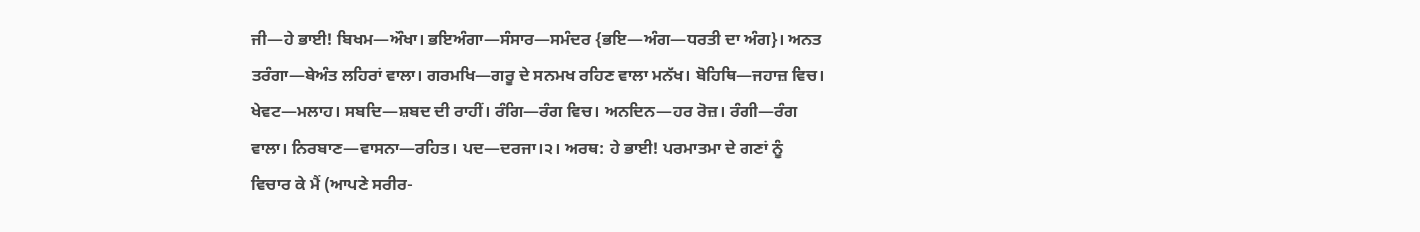ਜੀ—ਹੇ ਭਾਈ! ਬਿਖਮ—ਔਖਾ। ਭਇਅੰਗਾ—ਸੰਸਾਰ—ਸਮੰਦਰ {ਭਇ—ਅੰਗ—ਧਰਤੀ ਦਾ ਅੰਗ}। ਅਨਤ ਤਰੰਗਾ—ਬੇਅੰਤ ਲਹਿਰਾਂ ਵਾਲਾ। ਗਰਮਖਿ—ਗਰੂ ਦੇ ਸਨਮਖ ਰਹਿਣ ਵਾਲਾ ਮਨੱਖ। ਬੋਹਿਥਿ—ਜਹਾਜ਼ ਵਿਚ। ਖੇਵਟ—ਮਲਾਹ। ਸਬਦਿ—ਸ਼ਬਦ ਦੀ ਰਾਹੀਂ। ਰੰਗਿ—ਰੰਗ ਵਿਚ। ਅਨਦਿਨ—ਹਰ ਰੋਜ਼। ਰੰਗੀ—ਰੰਗ ਵਾਲਾ। ਨਿਰਬਾਣ—ਵਾਸਨਾ—ਰਹਿਤ। ਪਦ—ਦਰਜਾ।੨। ਅਰਥ: ਹੇ ਭਾਈ! ਪਰਮਾਤਮਾ ਦੇ ਗਣਾਂ ਨੂੰ ਵਿਚਾਰ ਕੇ ਮੈਂ (ਆਪਣੇ ਸਰੀਰ-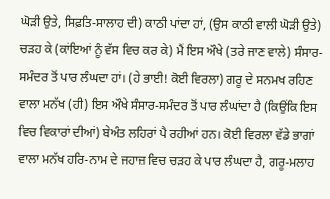ਘੋੜੀ ਉਤੇ, ਸਿਫ਼ਤਿ-ਸਾਲਾਹ ਦੀ) ਕਾਠੀ ਪਾਂਦਾ ਹਾਂ, (ਉਸ ਕਾਠੀ ਵਾਲੀ ਘੋੜੀ ਉਤੇ) ਚੜਹ ਕੇ (ਕਾਂਇਆਂ ਨੂੰ ਵੱਸ ਵਿਚ ਕਰ ਕੇ) ਮੈਂ ਇਸ ਔਖੇ (ਤਰੇ ਜਾਣ ਵਾਲੇ) ਸੰਸਾਰ-ਸਮੰਦਰ ਤੋਂ ਪਾਰ ਲੰਘਦਾ ਹਾਂ। (ਹੇ ਭਾਈ! ਕੋਈ ਵਿਰਲਾ) ਗਰੂ ਦੇ ਸਨਮਖ ਰਹਿਣ ਵਾਲਾ ਮਨੱਖ (ਹੀ) ਇਸ ਔਖੇ ਸੰਸਾਰ-ਸਮੰਦਰ ਤੋਂ ਪਾਰ ਲੰਘਾਂਦਾ ਹੈ (ਕਿਉਂਕਿ ਇਸ ਵਿਚ ਵਿਕਾਰਾਂ ਦੀਆਂ) ਬੇਅੰਤ ਲਹਿਰਾਂ ਪੈ ਰਹੀਆਂ ਹਨ। ਕੋਈ ਵਿਰਲਾ ਵੱਡੇ ਭਾਗਾਂ ਵਾਲਾ ਮਨੱਖ ਹਰਿ-ਨਾਮ ਦੇ ਜਹਾਜ਼ ਵਿਚ ਚੜਹ ਕੇ ਪਾਰ ਲੰਘਦਾ ਹੈ, ਗਰੂ-ਮਲਾਹ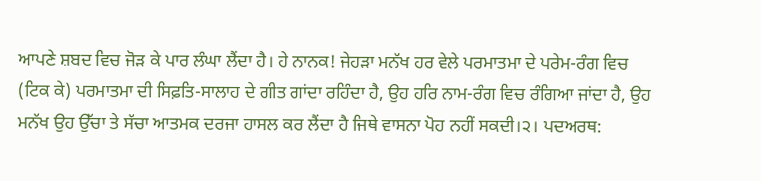ਆਪਣੇ ਸ਼ਬਦ ਵਿਚ ਜੋੜ ਕੇ ਪਾਰ ਲੰਘਾ ਲੈਂਦਾ ਹੈ। ਹੇ ਨਾਨਕ! ਜੇਹੜਾ ਮਨੱਖ ਹਰ ਵੇਲੇ ਪਰਮਾਤਮਾ ਦੇ ਪਰੇਮ-ਰੰਗ ਵਿਚ (ਟਿਕ ਕੇ) ਪਰਮਾਤਮਾ ਦੀ ਸਿਫ਼ਤਿ-ਸਾਲਾਹ ਦੇ ਗੀਤ ਗਾਂਦਾ ਰਹਿੰਦਾ ਹੈ, ਉਹ ਹਰਿ ਨਾਮ-ਰੰਗ ਵਿਚ ਰੰਗਿਆ ਜਾਂਦਾ ਹੈ, ਉਹ ਮਨੱਖ ਉਹ ਉੱਚਾ ਤੇ ਸੱਚਾ ਆਤਮਕ ਦਰਜਾ ਹਾਸਲ ਕਰ ਲੈਂਦਾ ਹੈ ਜਿਥੇ ਵਾਸਨਾ ਪੋਹ ਨਹੀਂ ਸਕਦੀ।੨। ਪਦਅਰਥ: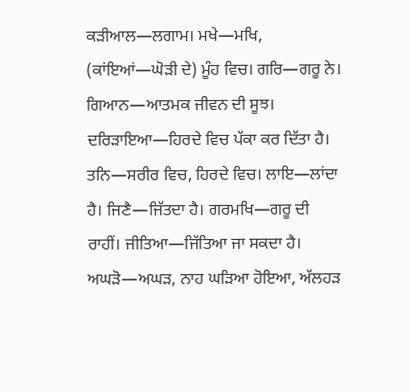ਕੜੀਆਲ—ਲਗਾਮ। ਮਖੇ—ਮਖਿ, (ਕਾਂਇਆਂ—ਘੋੜੀ ਦੇ) ਮੂੰਹ ਵਿਚ। ਗਰਿ—ਗਰੂ ਨੇ। ਗਿਆਨ—ਆਤਮਕ ਜੀਵਨ ਦੀ ਸੂਝ। ਦਰਿੜਾਇਆ—ਹਿਰਦੇ ਵਿਚ ਪੱਕਾ ਕਰ ਦਿੱਤਾ ਹੈ। ਤਨਿ—ਸਰੀਰ ਵਿਚ, ਹਿਰਦੇ ਵਿਚ। ਲਾਇ—ਲਾਂਦਾ ਹੈ। ਜਿਣੈ—ਜਿੱਤਦਾ ਹੈ। ਗਰਮਖਿ—ਗਰੂ ਦੀ ਰਾਹੀਂ। ਜੀਤਿਆ—ਜਿੱਤਿਆ ਜਾ ਸਕਦਾ ਹੈ। ਅਘੜੋ—ਅਘੜ, ਨਾਹ ਘੜਿਆ ਹੋਇਆ, ਅੱਲਹੜ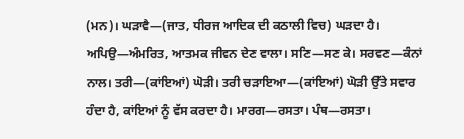(ਮਨ)। ਘੜਾਵੈ—(ਜਾਤ, ਧੀਰਜ ਆਦਿਕ ਦੀ ਕਠਾਲੀ ਵਿਚ) ਘੜਦਾ ਹੈ। ਅਪਿਉ—ਅੰਮਰਿਤ, ਆਤਮਕ ਜੀਵਨ ਦੇਣ ਵਾਲਾ। ਸਣਿ—ਸਣ ਕੇ। ਸਰਵਣ—ਕੰਨਾਂ ਨਾਲ। ਤਰੀ—(ਕਾਂਇਆਂ) ਘੋੜੀ। ਤਰੀ ਚੜਾਇਆ—(ਕਾਂਇਆਂ) ਘੋੜੀ ਉੱਤੇ ਸਵਾਰ ਹੰਦਾ ਹੈ, ਕਾਂਇਆਂ ਨੂੰ ਵੱਸ ਕਰਦਾ ਹੈ। ਮਾਰਗ—ਰਸਤਾ। ਪੰਥ—ਰਸਤਾ।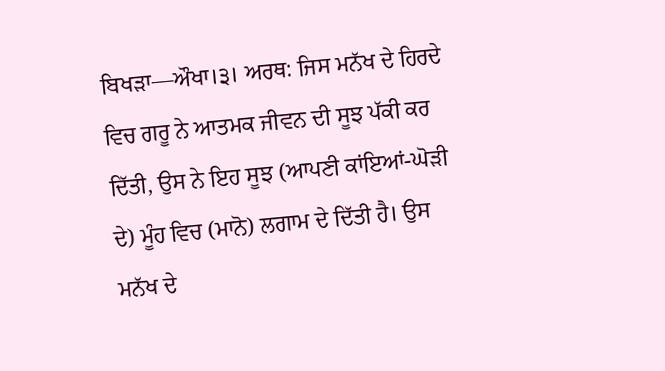ਬਿਖੜਾ—ਔਖਾ।੩। ਅਰਥ: ਜਿਸ ਮਨੱਖ ਦੇ ਹਿਰਦੇ ਵਿਚ ਗਰੂ ਨੇ ਆਤਮਕ ਜੀਵਨ ਦੀ ਸੂਝ ਪੱਕੀ ਕਰ ਦਿੱਤੀ, ਉਸ ਨੇ ਇਹ ਸੂਝ (ਆਪਣੀ ਕਾਂਇਆਂ-ਘੋੜੀ ਦੇ) ਮੂੰਹ ਵਿਚ (ਮਾਨੋ) ਲਗਾਮ ਦੇ ਦਿੱਤੀ ਹੈ। ਉਸ ਮਨੱਖ ਦੇ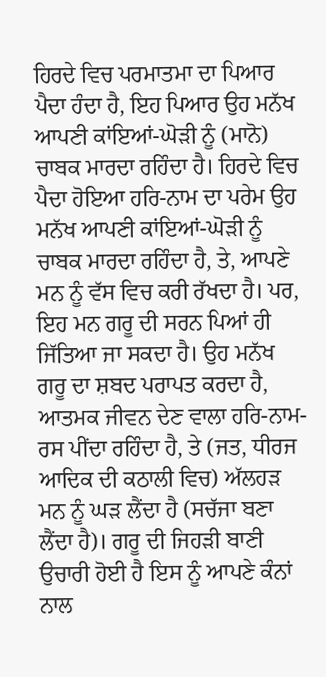ਹਿਰਦੇ ਵਿਚ ਪਰਮਾਤਮਾ ਦਾ ਪਿਆਰ ਪੈਦਾ ਹੰਦਾ ਹੈ, ਇਹ ਪਿਆਰ ਉਹ ਮਨੱਖ ਆਪਣੀ ਕਾਂਇਆਂ-ਘੋੜੀ ਨੂੰ (ਮਾਨੋ) ਚਾਬਕ ਮਾਰਦਾ ਰਹਿੰਦਾ ਹੈ। ਹਿਰਦੇ ਵਿਚ ਪੈਦਾ ਹੋਇਆ ਹਰਿ-ਨਾਮ ਦਾ ਪਰੇਮ ਉਹ ਮਨੱਖ ਆਪਣੀ ਕਾਂਇਆਂ-ਘੋੜੀ ਨੂੰ ਚਾਬਕ ਮਾਰਦਾ ਰਹਿੰਦਾ ਹੈ, ਤੇ, ਆਪਣੇ ਮਨ ਨੂੰ ਵੱਸ ਵਿਚ ਕਰੀ ਰੱਖਦਾ ਹੈ। ਪਰ, ਇਹ ਮਨ ਗਰੂ ਦੀ ਸਰਨ ਪਿਆਂ ਹੀ ਜਿੱਤਿਆ ਜਾ ਸਕਦਾ ਹੈ। ਉਹ ਮਨੱਖ ਗਰੂ ਦਾ ਸ਼ਬਦ ਪਰਾਪਤ ਕਰਦਾ ਹੈ, ਆਤਮਕ ਜੀਵਨ ਦੇਣ ਵਾਲਾ ਹਰਿ-ਨਾਮ-ਰਸ ਪੀਂਦਾ ਰਹਿੰਦਾ ਹੈ, ਤੇ (ਜਤ, ਧੀਰਜ ਆਦਿਕ ਦੀ ਕਠਾਲੀ ਵਿਚ) ਅੱਲਹੜ ਮਨ ਨੂੰ ਘੜ ਲੈਂਦਾ ਹੈ (ਸਚੱਜਾ ਬਣਾ ਲੈਂਦਾ ਹੈ)। ਗਰੂ ਦੀ ਜਿਹੜੀ ਬਾਣੀ ਉਚਾਰੀ ਹੋਈ ਹੈ ਇਸ ਨੂੰ ਆਪਣੇ ਕੰਨਾਂ ਨਾਲ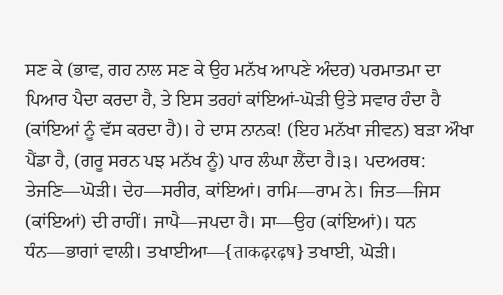ਸਣ ਕੇ (ਭਾਵ, ਗਹ ਨਾਲ ਸਣ ਕੇ ਉਹ ਮਨੱਖ ਆਪਣੇ ਅੰਦਰ) ਪਰਮਾਤਮਾ ਦਾ ਪਿਆਰ ਪੈਦਾ ਕਰਦਾ ਹੈ, ਤੇ ਇਸ ਤਰਹਾਂ ਕਾਂਇਆਂ-ਘੋੜੀ ਉਤੇ ਸਵਾਰ ਹੰਦਾ ਹੈ (ਕਾਂਇਆਂ ਨੂੰ ਵੱਸ ਕਰਦਾ ਹੈ)। ਹੇ ਦਾਸ ਨਾਨਕ! (ਇਹ ਮਨੱਖਾ ਜੀਵਨ) ਬੜਾ ਔਖਾ ਪੈਂਡਾ ਹੈ, (ਗਰੂ ਸਰਨ ਪਝ ਮਨੱਖ ਨੂੰ) ਪਾਰ ਲੰਘਾ ਲੈਂਦਾ ਹੈ।੩। ਪਦਅਰਥ: ਤੇਜਣਿ—ਘੋੜੀ। ਦੇਹ—ਸਰੀਰ, ਕਾਂਇਆਂ। ਰਾਮਿ—ਰਾਮ ਨੇ। ਜਿਤ—ਜਿਸ (ਕਾਂਇਆਂ) ਦੀ ਰਾਹੀਂ। ਜਾਪੈ—ਜਪਦਾ ਹੈ। ਸਾ—ਉਹ (ਕਾਂਇਆਂ)। ਧਨ ਧੰਨ—ਭਾਗਾਂ ਵਾਲੀ। ਤਖਾਈਆ—{ताकढ़रढ़ष} ਤਖਾਈ, ਘੋੜੀ।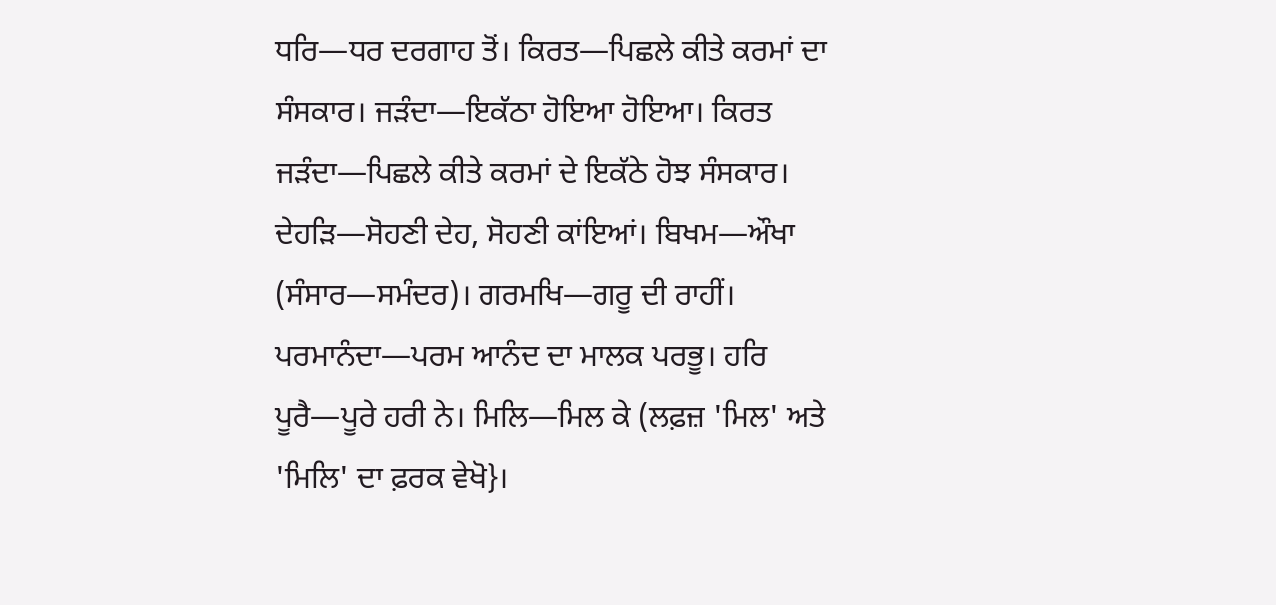ਧਰਿ—ਧਰ ਦਰਗਾਹ ਤੋਂ। ਕਿਰਤ—ਪਿਛਲੇ ਕੀਤੇ ਕਰਮਾਂ ਦਾ ਸੰਸਕਾਰ। ਜੜੰਦਾ—ਇਕੱਠਾ ਹੋਇਆ ਹੋਇਆ। ਕਿਰਤ ਜੜੰਦਾ—ਪਿਛਲੇ ਕੀਤੇ ਕਰਮਾਂ ਦੇ ਇਕੱਠੇ ਹੋਝ ਸੰਸਕਾਰ। ਦੇਹੜਿ—ਸੋਹਣੀ ਦੇਹ, ਸੋਹਣੀ ਕਾਂਇਆਂ। ਬਿਖਮ—ਔਖਾ (ਸੰਸਾਰ—ਸਮੰਦਰ)। ਗਰਮਖਿ—ਗਰੂ ਦੀ ਰਾਹੀਂ। ਪਰਮਾਨੰਦਾ—ਪਰਮ ਆਨੰਦ ਦਾ ਮਾਲਕ ਪਰਭੂ। ਹਰਿ ਪੂਰੈ—ਪੂਰੇ ਹਰੀ ਨੇ। ਮਿਲਿ—ਮਿਲ ਕੇ (ਲਫ਼ਜ਼ 'ਮਿਲ' ਅਤੇ 'ਮਿਲਿ' ਦਾ ਫ਼ਰਕ ਵੇਖੋ}।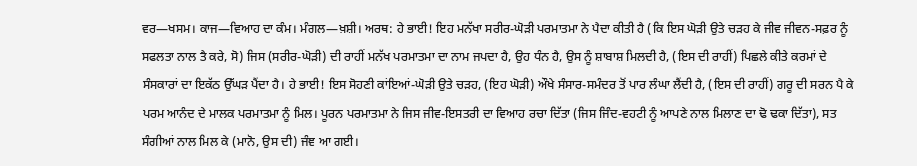ਵਰ—ਖਸਮ। ਕਾਜ—ਵਿਆਹ ਦਾ ਕੰਮ। ਮੰਗਲ—ਖ਼ਸ਼ੀ। ਅਰਥ: ਹੇ ਭਾਈ! ਇਹ ਮਨੱਖਾ ਸਰੀਰ-ਘੋੜੀ ਪਰਮਾਤਮਾ ਨੇ ਪੈਦਾ ਕੀਤੀ ਹੈ (ਕਿ ਇਸ ਘੋੜੀ ਉਤੇ ਚੜਹ ਕੇ ਜੀਵ ਜੀਵਨ-ਸਫ਼ਰ ਨੂੰ ਸਫਲਤਾ ਨਾਲ ਤੈ ਕਰੇ, ਸੋ) ਜਿਸ (ਸਰੀਰ-ਘੋੜੀ) ਦੀ ਰਾਹੀਂ ਮਨੱਖ ਪਰਮਾਤਮਾ ਦਾ ਨਾਮ ਜਪਦਾ ਹੈ, ਉਹ ਧੰਨ ਹੈ, ਉਸ ਨੂੰ ਸ਼ਾਬਾਸ਼ ਮਿਲਦੀ ਹੈ, (ਇਸ ਦੀ ਰਾਹੀਂ) ਪਿਛਲੇ ਕੀਤੇ ਕਰਮਾਂ ਦੇ ਸੰਸਕਾਰਾਂ ਦਾ ਇਕੱਠ ਉੱਘੜ ਪੈਂਦਾ ਹੈ। ਹੇ ਭਾਈ! ਇਸ ਸੋਹਣੀ ਕਾਂਇਆਂ-ਘੋੜੀ ਉਤੇ ਚੜਹ, (ਇਹ ਘੋੜੀ) ਔਖੇ ਸੰਸਾਰ-ਸਮੰਦਰ ਤੋਂ ਪਾਰ ਲੰਘਾ ਲੈਂਦੀ ਹੈ, (ਇਸ ਦੀ ਰਾਹੀਂ) ਗਰੂ ਦੀ ਸਰਨ ਪੈ ਕੇ ਪਰਮ ਆਨੰਦ ਦੇ ਮਾਲਕ ਪਰਮਾਤਮਾ ਨੂੰ ਮਿਲ। ਪੂਰਨ ਪਰਮਾਤਮਾ ਨੇ ਜਿਸ ਜੀਵ-ਇਸਤਰੀ ਦਾ ਵਿਆਹ ਰਚਾ ਦਿੱਤਾ (ਜਿਸ ਜਿੰਦ-ਵਹਟੀ ਨੂੰ ਆਪਣੇ ਨਾਲ ਮਿਲਾਣ ਦਾ ਢੋ ਢਕਾ ਦਿੱਤਾ), ਸਤ ਸੰਗੀਆਂ ਨਾਲ ਮਿਲ ਕੇ (ਮਾਨੋ, ਉਸ ਦੀ) ਜੰਞ ਆ ਗਈ।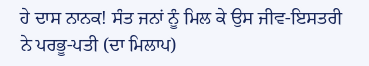ਹੇ ਦਾਸ ਨਾਨਕ! ਸੰਤ ਜਨਾਂ ਨੂੰ ਮਿਲ ਕੇ ਉਸ ਜੀਵ-ਇਸਤਰੀ ਨੇ ਪਰਭੂ-ਪਤੀ (ਦਾ ਮਿਲਾਪ)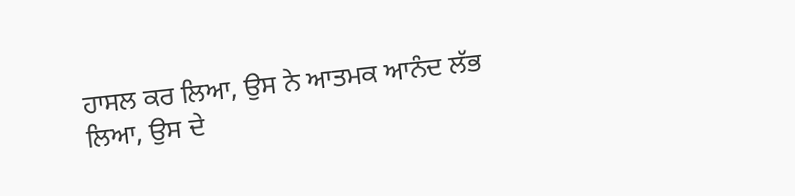ਹਾਸਲ ਕਰ ਲਿਆ, ਉਸ ਨੇ ਆਤਮਕ ਆਨੰਦ ਲੱਭ ਲਿਆ, ਉਸ ਦੇ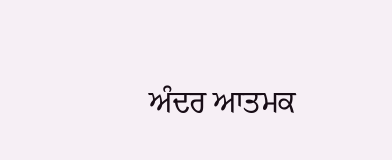ਅੰਦਰ ਆਤਮਕ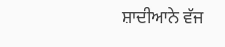ਸ਼ਾਦੀਆਨੇ ਵੱਜ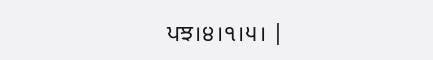ਪਝ।੪।੧।੫। |